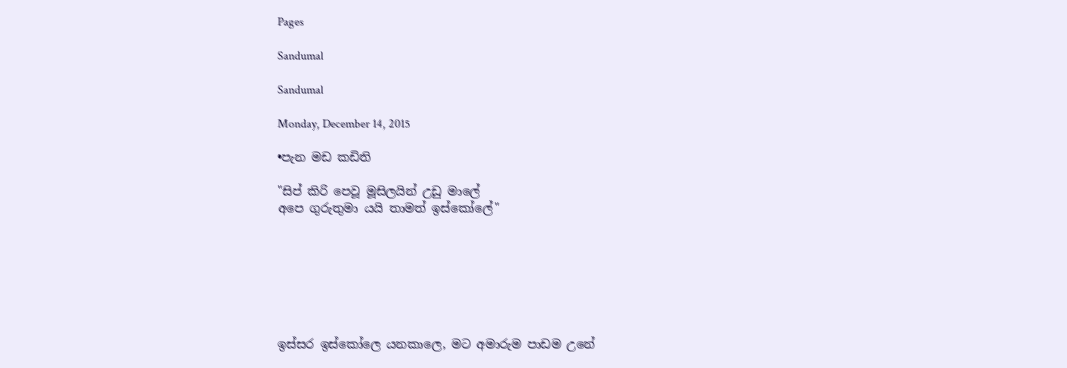Pages

Sandumal

Sandumal

Monday, December 14, 2015

•පැන මඩ කඩිති

"සිප් කිරි පෙවූ මූසිලයින් උඩු මාලේ
අපෙ ගුරුතුමා යයි තාමත් ඉස්කෝලේ"







ඉස්සර ඉස්කෝලෙ යනකාලෙ, මට අමාරුම පාඩම උනේ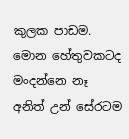කුලක පාඩම. මොන හේතුවකටද මංදන්නෙ නෑ අනිත් උන් සේරටම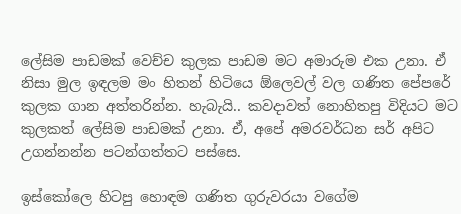ලේසිම පාඩමක් වෙච්ච කුලක පාඩම මට අමාරුම එක උනා. ඒ නිසා මුල ඉඳලම මං හිතන් හිටියෙ ඕලෙවල් වල ගණිත පේපරේ කුලක ගාන අත්තරින්න. හැබැයි.. කවදාවත් නොහිතපු විදියට මට කුලකත් ලේසිම පාඩමක් උනා. ඒ, අපේ අමරවර්ධන සර් අපිට උගන්නන්න පටන්ගත්තට පස්සෙ.

ඉස්කෝලෙ හිටපු හොඳම ගණිත ගුරුවරයා වගේම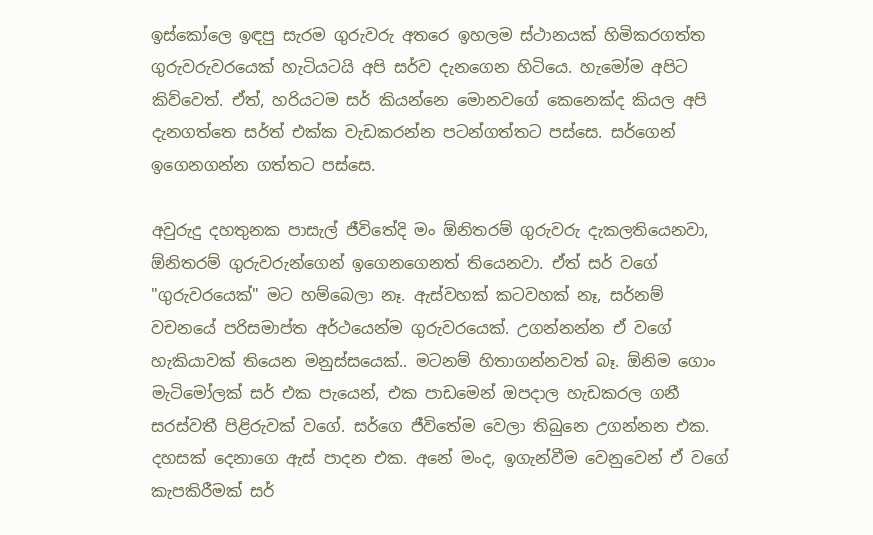ඉස්කෝලෙ ඉඳපු සැරම ගුරුවරු අතරෙ ඉහලම ස්ථානයක් හිමිකරගත්ත ගුරුවරුවරයෙක් හැටියටයි අපි සර්ව දැනගෙන හිටියෙ. හැමෝම අපිට කිව්වෙත්. ඒත්, හරියටම සර් කියන්නෙ මොනවගේ කෙනෙක්ද කියල අපි දැනගත්තෙ සර්ත් එක්ක වැඩකරන්න පටන්ගත්තට පස්සෙ. සර්ගෙන් ඉගෙනගන්න ගත්තට පස්සෙ.

අවුරුදු දහතුනක පාසැල් ජීවිතේදි මං ඕනිතරම් ගුරුවරු දැකලතියෙනවා, ඕනිතරම් ගුරුවරුන්ගෙන් ඉගෙනගෙනත් තියෙනවා. ඒත් සර් වගේ "ගුරුවරයෙක්" මට හම්බෙලා නෑ. ඇස්වහක් කටවහක් නෑ, සර්නම් වචනයේ පරිසමාප්ත අර්ථයෙන්ම ගුරුවරයෙක්. උගන්නන්න ඒ වගේ හැකියාවක් තියෙන මනුස්සයෙක්.. මටනම් හිතාගන්නවත් බෑ. ඕනිම ගොං මැටිමෝලක් සර් එක පැයෙන්, එක පාඩමෙන් ඔපදාල හැඩකරල ගනී සරස්වතී පිළිරුවක් වගේ. සර්ගෙ ජීවිතේම වෙලා තිබුනෙ උගන්නන එක. දහසක් දෙනාගෙ ඇස් පාදන එක. අනේ මංද, ඉගැන්වීම වෙනුවෙන් ඒ වගේ කැපකිරීමක් සර්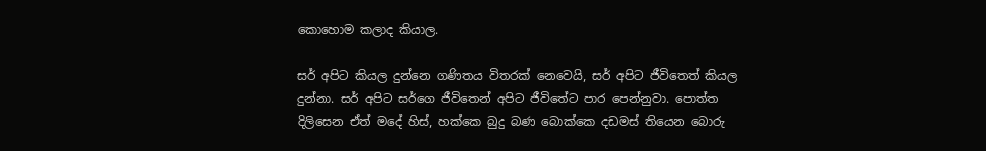කොහොම කලාද කියාල.

සර් අපිට කියල දුන්නෙ ගණිතය විතරක් නෙවෙයි, සර් අපිට ජීවිතෙත් කියල දුන්නා. සර් අපිට සර්ගෙ ජීවිතෙන් අපිට ජීවිතේට පාර පෙන්නුවා. පොත්ත දිලිසෙන ඒත් මදේ හිස්, හක්කෙ බුදු බණ බොක්කෙ දඩමස් තියෙන බොරු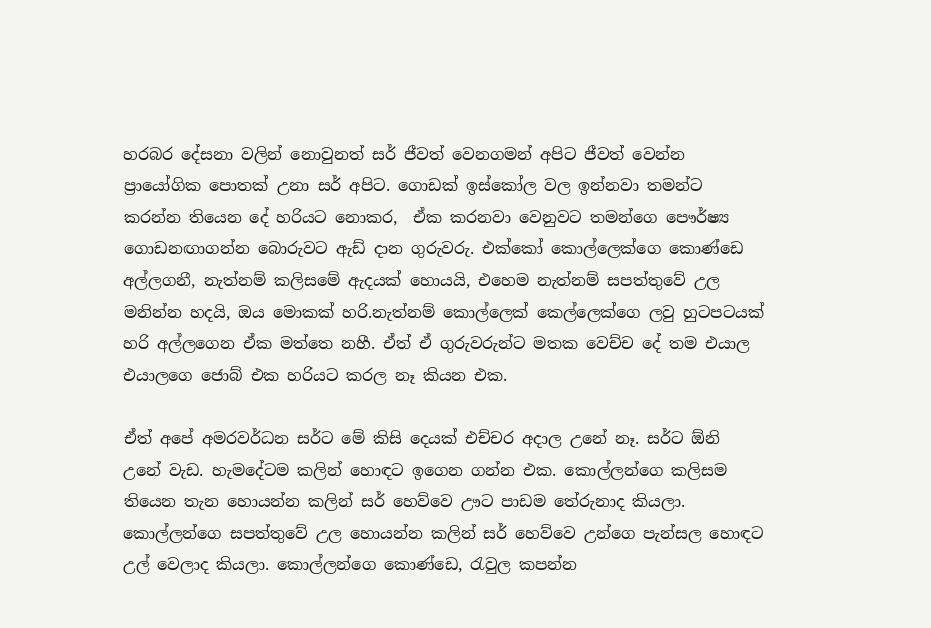හරබර දේසනා වලින් නොවුනත් සර් ජීවත් වෙනගමන් අපිට ජීවත් වෙන්න ප්‍රායෝගික පොතක් උනා සර් අපිට. ගොඩක් ඉස්කෝල වල ඉන්නවා තමන්ට කරන්න තියෙන දේ හරියට නොකර,  ඒක කරනවා වෙනුවට තමන්ගෙ පෞර්ෂ්‍ය ගොඩනඟාගන්න බොරුවට ඇඩ් දාන ගුරුවරු. එක්කෝ කොල්ලෙක්ගෙ කොණ්ඩෙ අල්ලගනී, නැත්නම් කලිසමේ ඇදයක් හොයයි, එහෙම නැත්නම් සපත්තුවේ උල මනින්න හදයි, ඔය මොකක් හරි.නැත්නම් කොල්ලෙක් කෙල්ලෙක්ගෙ ලවු හුටපටයක් හරි අල්ලගෙන ඒක මත්තෙ නහී. ඒත් ඒ ගුරුවරුන්ට මතක වෙච්ච දේ තම එයාල එයාලගෙ ජොබ් එක හරියට කරල නෑ කියන එක.

ඒත් අපේ අමරවර්ධන සර්ට මේ කිසි දෙයක් එච්චර අදාල උනේ නෑ. සර්ට ඕනි උනේ වැඩ. හැමදේටම කලින් හොඳට ඉගෙන ගන්න එක. කොල්ලන්ගෙ කලිසම තියෙන තැන හොයන්න කලින් සර් හෙව්වෙ ඌට පාඩම තේරුනාද කියලා. කොල්ලන්ගෙ සපත්තුවේ උල හොයන්න කලින් සර් හෙව්වෙ උන්ගෙ පැන්සල හොඳට උල් වෙලාද කියලා. කොල්ලන්ගෙ කොණ්ඩෙ, රැවුල කපන්න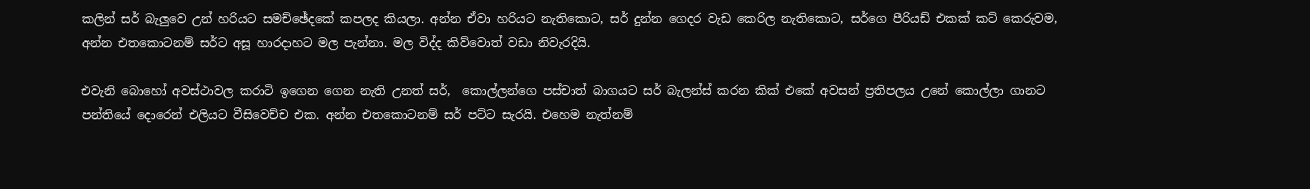කලින් සර් බැලුවෙ උන් හරියට සමච්ඡේදකේ කපලද කියලා. අන්න ඒවා හරියට නැතිකොට, සර් දුන්න ගෙදර වැඩ කෙරිල නැතිකොට, සර්ගෙ පීරියඩ් එකක් කට් කෙරුවම, අන්න එතකොටනම් සර්ට අසූ හාරදාහට මල පැන්නා. මල විද්ද කිව්වොත් වඩා නිවැරදියි.

එවැනි බොහෝ අවස්ථාවල කරාටි ඉගෙන ගෙන නැති උනත් සර්,  කොල්ලන්ගෙ පස්චාත් බාගයට සර් බැලන්ස් කරන කික් එකේ අවසන් ප්‍රතිපලය උනේ කොල්ලා ගානට පන්තියේ දොරෙන් එලියට වීසිවෙච්ච එක. අන්න එතකොටනම් සර් පට්ට සැරයි. එහෙම නැත්නම්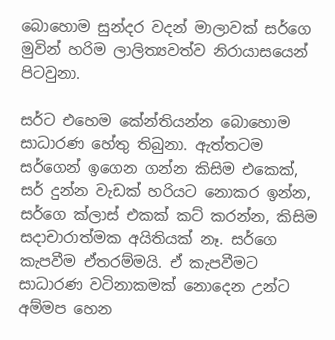බොහොම සුන්දර වදන් මාලාවක් සර්ගෙ මුවින් හරිම ලාලිත්‍යවත්ව නිරායාසයෙන් පිටවුනා.

සර්ට එහෙම කේන්තියන්න බොහොම සාධාරණ හේතු තිබුනා. ඇත්තටම සර්ගෙන් ඉගෙන ගන්න කිසිම එකෙක්, සර් දුන්න වැඩක් හරියට නොකර ඉන්න, සර්ගෙ ක්ලාස් එකක් කට් කරන්න, කිසිම සදාචාරාත්මක අයිතියක් නෑ. සර්ගෙ කැපවීම ඒතරම්මයි. ඒ කැපවීමට සාධාරණ වටිනාකමක් නොදෙන උන්ට අම්මප හෙන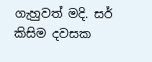ගැහුවත් මදි. සර් කිසිම දවසක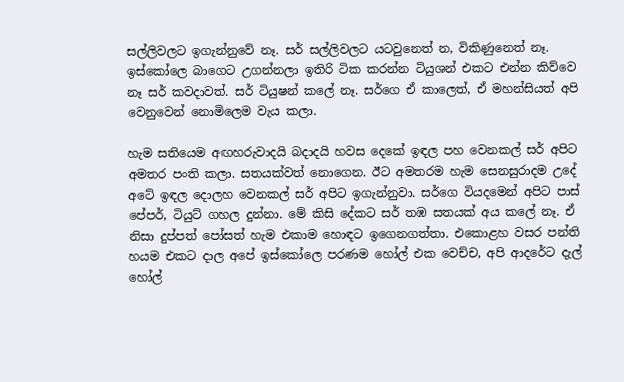සල්ලිවලට ඉගැන්නුවේ නෑ. සර් සල්ලිවලට යටවුනෙත් න, විකිණුනෙත් නෑ. ඉස්කෝලෙ බාගෙට උගන්නලා ඉතිරි ටික කරන්න ටියුශන් එකට එන්න කිව්වෙ නෑ සර් කවදාවත්. සර් ටියුෂන් කලේ නෑ. සර්ගෙ ඒ කාලෙත්, ඒ මහන්සියත් අපි වෙනුවෙන් නොමිලෙම වැය කලා.

හැම සතියෙම අඟහරුවාදයි බදාදයි හවස දෙකේ ඉඳල පහ වෙනකල් සර් අපිට අමතර පංති කලා. සතයක්වත් නොගෙන. ඊට අමතරම හැම සෙනසුරාදම උදේ අටේ ඉඳල දොලහ වෙනකල් සර් අපිට ඉගැන්නුවා. සර්ගෙ වියදමෙන් අපිට පාස් පේපර්, ටියුට් ගහල දුන්නා. මේ කිසි දේකට සර් තඹ සතයක් අය කලේ නෑ. ඒ නිසා දුප්පත් පෝසත් හැම එකාම හොඳට ඉගෙනගත්තා. එකොළහ වසර පන්ති හයම එකට දාල අපේ ඉස්කෝලෙ පරණම හෝල් එක වෙච්ච, අපි ආදරේට දැල් හෝල්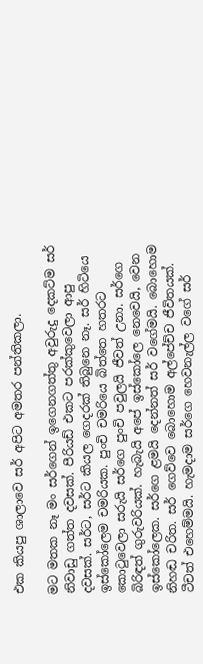එක කියපු ශාලාවෙ සර් අපිට අමතර පන්තිකලා.

මට මතක නෑ මං සර්ගෙන් ඉගෙනගත්තු අවුරුදු දෙකට්ම සර් නිවාඩු ගත්ත දවසක්. පීරියඩ් එකට පරක්කුවෙලා ආපු දවසක්. සර්ට, සර්ට කියල ගෙදරක් තිබුනෙ නෑ. සර් හිටියෙ ඉස්කෝලෙම චමරියක. පුංචි චමරියෙ බිත්තෙ හතරට කොටුවෙලා සරුයි සර්ගෙ පුංචි පවුලයි ජීවත් උනා. සර්ගෙ බිරිඳත් ගුරුවරියක්. හැබැයි අපේ ඉස්කෝලෙ නෙවෙයි, වෙන ඉස්කෝලෙක. සර්ගෙ ළමයි දෙන්නත් සර් වගේමයි. බොහොම නිහඬ චරිත. සර් ගෙව්වෙ බොහොම අල්පේච්ච ජීවිතයක්. ටීචත් එහෙම්මයි. හැමදාම සර්ගෙ හෙවනැල්ල වගේ සර්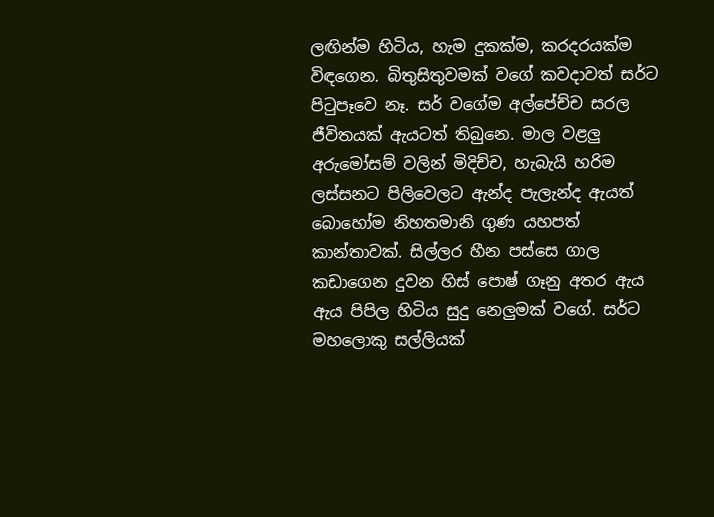ලඟින්ම හිටිය, හැම දුකක්ම, කරදරයක්ම විඳගෙන. බිතුසිතුවමක් වගේ කවදාවත් සර්ට පිටුපෑවෙ නෑ. සර් වගේම අල්පේච්ච සරල ජීවිතයක් ඇයටත් තිබුනෙ. මාල වළලු අරුමෝසම් වලින් මිදිච්ච, හැබැයි හරිම ලස්සනට පිලිවෙලට ඇන්ද පැලැන්ද ඇයත් බොහෝම නිහතමානි ගුණ යහපත් කාන්තාවක්. සිල්ලර හීන පස්සෙ ගාල කඩාගෙන දුවන හිස් පොෂ් ගෑනු අතර ඇය ඇය පිපිල හිටිය සුදු නෙලුමක් වගේ. සර්ට මහලොකු සල්ලියක්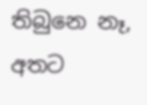තිබුනෙ නෑ, අතට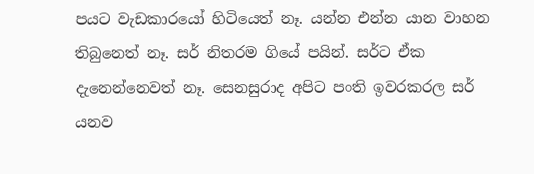පයට වැඩකාරයෝ හිටියෙත් නෑ. යන්න එන්න යාන වාහන තිබුනෙත් නෑ. සර් නිතරම ගියේ පයින්. සර්ට ඒක දැනෙන්නෙවත් නෑ. සෙනසුරාද අපිට පංති ඉවරකරල සර් යනව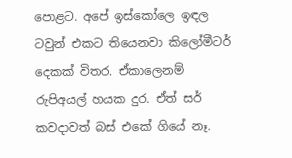පොළට. අපේ ඉස්කෝලෙ ඉඳල ටවුන් එකට තියෙනවා කිලෝමීටර් දෙකක් විතර. ඒකාලෙනම් රුපිඅයල් හයක දුර. ඒත් සර් කවදාවත් බස් එකේ ගියේ නෑ.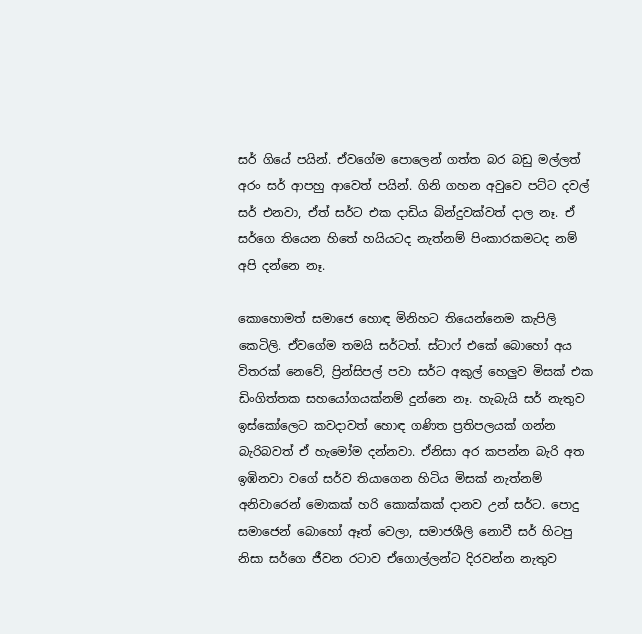සර් ගියේ පයින්. ඒවගේම පොලෙන් ගත්ත බර බඩු මල්ලත් අරං සර් ආපහු ආවෙත් පයින්. ගිනි ගහන අවුවෙ පට්ට දවල් සර් එනවා, ඒත් සර්ට එක දාඩිය බින්දුවක්වත් දාල නෑ. ඒ සර්ගෙ තියෙන හිතේ හයියටද නැත්නම් පිංකාරකමටද නම් අපි දන්නෙ නෑ.

කොහොමත් සමාජෙ හොඳ මිනිහට තියෙන්නෙම කැපිලි කෙටිලි. ඒවගේම තමයි සර්ටත්. ස්ටාෆ් එකේ බොහෝ අය විතරක් නෙවේ, ප්‍රින්සිපල් පවා සර්ට අකුල් හෙලුව මිසක් එක ඩිංගිත්තක සහයෝගයක්නම් දුන්නෙ නෑ. හැබැයි සර් නැතුව ඉස්කෝලෙට කවදාවත් හොඳ ගණිත ප්‍රතිපලයක් ගන්න බැරිබවත් ඒ හැමෝම දන්නවා. ඒනිසා අර කපන්න බැරි අත ඉඹිනවා වගේ සර්ව තියාගෙන හිටිය මිසක් නැත්නම් අනිවාරෙන් මොකක් හරි කොක්කක් දානව උන් සර්ට. පොදු සමාජෙන් බොහෝ ඈත් වෙලා, සමාජශීලි නොවී සර් හිටපු නිසා සර්ගෙ ජීවන රටාව ඒගොල්ලන්ට දිරවන්න නැතුව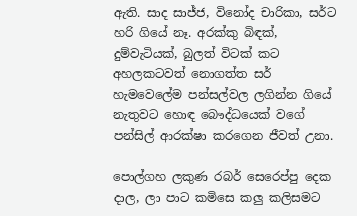ඇති. සාද සාජ්ජ, විනෝද චාරිකා, සර්ට හරි ගියේ නෑ. අරක්කු බිඳක්, දුම්වැටියක්, බුලත් විටක් කට අහලකටවත් නොගත්ත සර් හැමවෙලේම පන්සල්වල ලගින්න ගියේ නැතුවට හොඳ බෞද්ධයෙක් වගේ පන්සිල් ආරක්ෂා කරගෙන ජීවත් උනා.

පොල්ගහ ලකුණ රබර් සෙරෙප්පු දෙක දාල, ලා පාට කමිසෙ කලු කලිසමට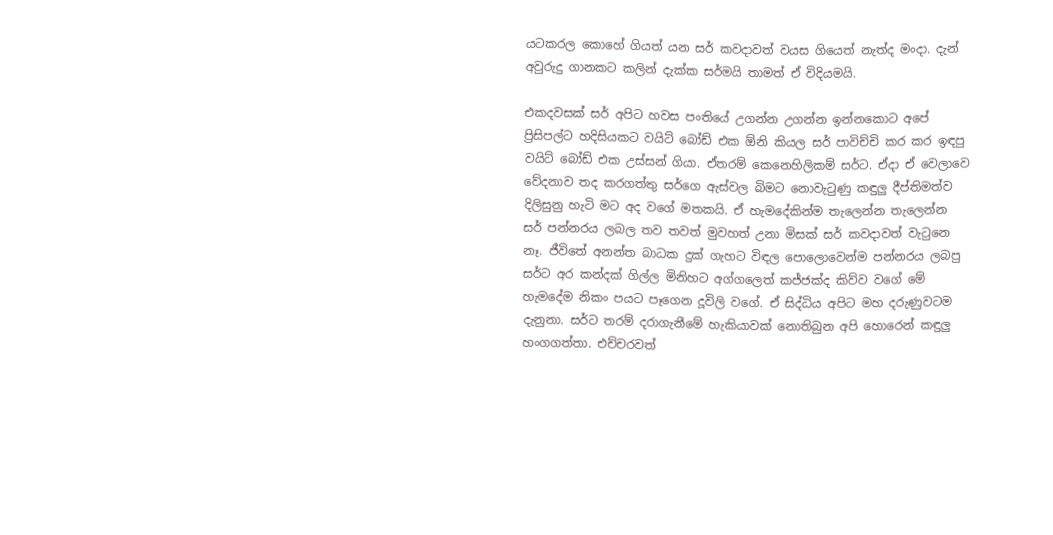යටකරල කොහේ ගියත් යන සර් කවදාවත් වයස ගියෙත් නැත්ද මංදා. දැන් අවුරුදු ගානකට කලින් දැක්ක සර්මයි තාමත් ඒ විදියමයි.

එකදවසක් සර් අපිට හවස පංතියේ උගන්න උගන්න ඉන්නකොට අපේ ප්‍රිසිපල්ට හදිසියකට වයිට් බෝඩ් එක ඕනි කියල සර් පාවිච්චි කර කර ඉඳපු වයිට් බෝඩ් එක උස්සන් ගියා. ඒතරම් කෙනෙහිලිකම් සර්ට. ඒදා ඒ වෙලාවෙ වේදනාව තද කරගත්තු සර්ගෙ ඇස්වල බිමට නොවැටුණු කඳුලු දීප්තිමත්ව දිලිසුනු හැටි මට අද වගේ මතකයි. ඒ හැමදේකින්ම තැලෙන්න තැලෙන්න සර් පන්නරය ලබල තව තවත් මුවහත් උනා මිසක් සර් කවදාවත් වැටුනෙ නෑ. ජීවිතේ අනන්ත බාධක දුක් ගැහට විඳල පොලොවෙන්ම පන්නරය ලබපු සර්ට අර කන්දක් ගිල්ල මිනිහට අග්ගලෙත් කජ්ජක්ද කිව්ව වගේ මේ හැමදේම නිකං පයට පෑගෙන දූවිලි වගේ. ඒ සිද්ධිය අපිට මහ දරුණුවටම දැනුනා. සර්ට තරම් දරාගැනීමේ හැකියාවක් නොතිබුන අපි හොරෙන් කඳුලු හංගගත්තා. එච්චරවත්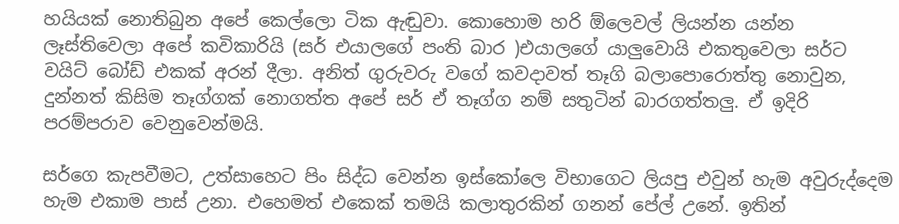හයියක් නොතිබුන අපේ කෙල්ලො ටික ඇඬුවා. කොහොම හරි ඕලෙවල් ලියන්න යන්න ලෑස්තිවෙලා අපේ කවිකාරියි (සර් එයාලගේ පංති බාර )එයාලගේ යාලුවොයි එකතුවෙලා සර්ට වයිට් බෝඩ් එකක් අරන් දීලා. අනිත් ගුරුවරු වගේ කවදාවත් තෑගි බලාපොරොත්තු නොවුන, දුන්නත් කිසිම තෑග්ගක් නොගත්ත අපේ සර් ඒ තෑග්ග නම් සතුටින් බාරගත්තලු. ඒ ඉදිරි පරම්පරාව වෙනුවෙන්මයි.

සර්ගෙ කැපවීමට, උත්සාහෙට පිං සිද්ධ වෙන්න ඉස්කෝලෙ විභාගෙට ලියපු එවුන් හැම අවුරුද්දෙම හැම එකාම පාස් උනා. එහෙමත් එකෙක් තමයි කලාතුරකින් ගනන් පේල් උනේ. ඉතින්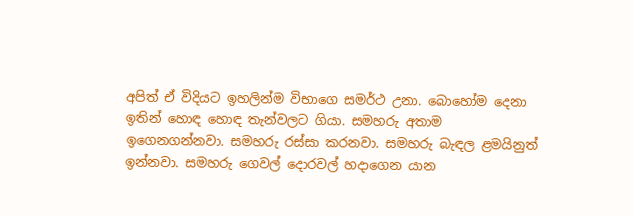අපිත් ඒ විදියට ඉහලින්ම විභාගෙ සමර්ථ උනා. බොහෝම දෙනා ඉතින් හොඳ හොඳ තැන්වලට ගියා. සමහරු අතාම ඉගෙනගන්නවා. සමහරු රස්සා කරනවා. සමහරු බැඳල ළමයිනුත් ඉන්නවා. සමහරු ගෙවල් දොරවල් හදාගෙන යාන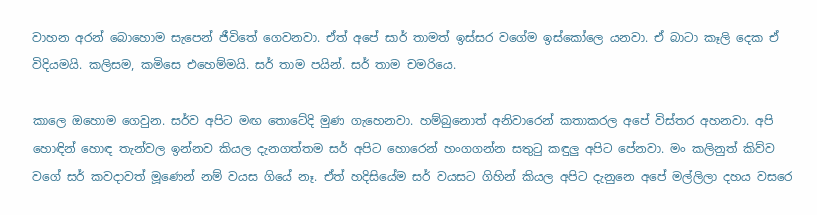වාහන අරන් බොහොම සැපෙන් ජීවිතේ ගෙවනවා. ඒත් අපේ සාර් තාමත් ඉස්සර වගේම ඉස්කෝලෙ යනවා. ඒ බාටා කෑලි දෙක ඒ විදියමයි. කලිසම, කමිසෙ එහෙම්මයි. සර් තාම පයින්. සර් තාම චමරියෙ.

කාලෙ ඔහොම ගෙවුන. සර්ව අපිට මඟ තොටේදි මුණ ගැහෙනවා. හම්බුනොත් අනිවාරෙන් කතාකරල අපේ විස්තර අහනවා. අපි හොඳින් හොඳ තැන්වල ඉන්නව කියල දැනගත්තම සර් අපිට හොරෙන් හංගගන්න සතුටු කඳුලු අපිට පේනවා. මං කලිනුත් කිව්ව වගේ සර් කවදාවත් මූණෙන් නම් වයස ගියේ නෑ. ඒත් හදිසියේම සර් වයසට ගිහින් කියල අපිට දැනුනෙ අපේ මල්ලිලා දහය වසරෙ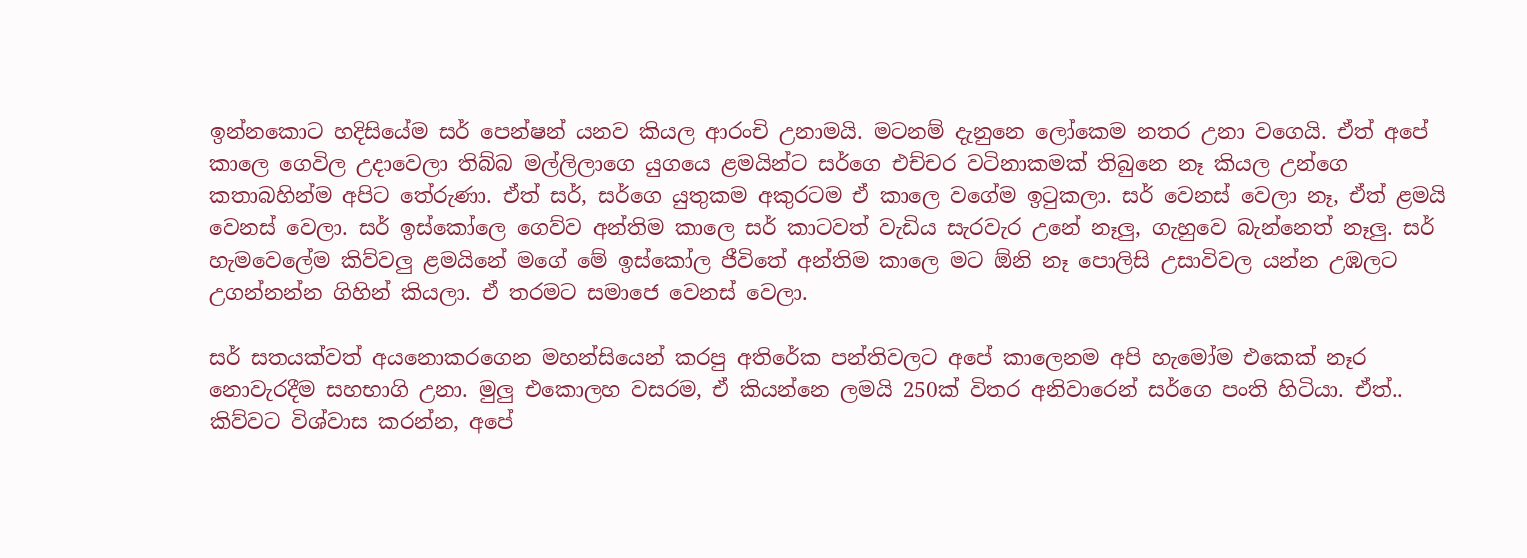ඉන්නකොට හදිසියේම සර් පෙන්ෂන් යනව කියල ආරංචි උනාමයි. මටනම් දැනුනෙ ලෝකෙම නතර උනා වගෙයි. ඒත් අපේ කාලෙ ගෙවිල උදාවෙලා තිබ්බ මල්ලිලාගෙ යුගයෙ ළමයින්ට සර්ගෙ එච්චර වටිනාකමක් තිබුනෙ නෑ කියල උන්ගෙ කතාබහින්ම අපිට තේරුණා. ඒත් සර්, සර්ගෙ යුතුකම අකුරටම ඒ කාලෙ වගේම ඉටුකලා. සර් වෙනස් වෙලා නෑ, ඒත් ළමයි වෙනස් වෙලා. සර් ඉස්කෝලෙ ගෙව්ව අන්තිම කාලෙ සර් කාටවත් වැඩිය සැරවැර උනේ නෑලු, ගැහුවෙ බැන්නෙත් නෑලු. සර් හැමවෙලේම කිව්වලු ළමයිනේ මගේ මේ ඉස්කෝල ජීවිතේ අන්තිම කාලෙ මට ඕනි නෑ පොලිසි උසාවිවල යන්න උඹලට උගන්නන්න ගිහින් කියලා. ඒ තරමට සමාජෙ වෙනස් වෙලා.

සර් සතයක්වත් අයනොකරගෙන මහන්සියෙන් කරපු අතිරේක පන්තිවලට අපේ කාලෙනම අපි හැමෝම එකෙක් නෑර නොවැරදීම සහභාගි උනා. මුලු එකොලහ වසරම, ඒ කියන්නෙ ලමයි 250ක් විතර අනිවාරෙන් සර්ගෙ පංති හිටියා. ඒත්.. කිව්වට විශ්වාස කරන්න, අපේ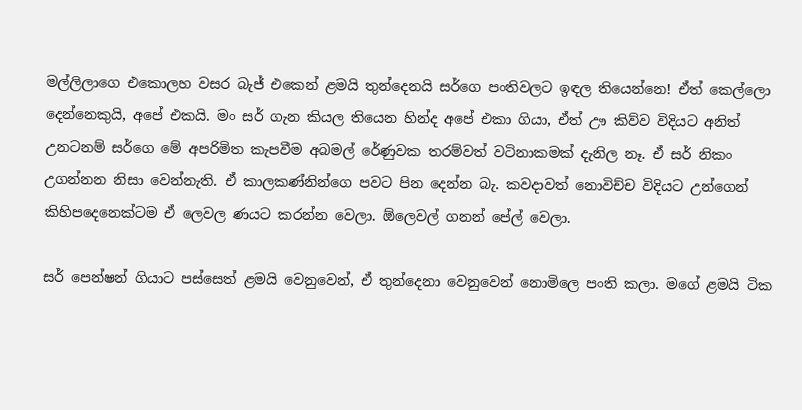මල්ලිලාගෙ එකොලහ වසර බැජ් එකෙන් ළමයි තුන්දෙනයි සර්ගෙ පංතිවලට ඉඳල තියෙන්නෙ! ඒත් කෙල්ලො දෙන්නෙකුයි, අපේ එකයි. මං සර් ගැන කියල තියෙන හින්ද අපේ එකා ගියා, ඒත් ඌ කිව්ව විදියට අනිත් උනටනම් සර්ගෙ මේ අපරිමිත කැපවීම අබමල් රේණුවක තරම්වත් වටිනාකමක් දැනිල නෑ. ඒ සර් නිකං උගන්නන නිසා වෙන්නැති. ඒ කාලකණ්නින්ගෙ පවට පින දෙන්න බැ. කවදාවත් නොවිච්ච විදියට උන්ගෙන් කිහිපදෙනෙක්ටම ඒ ලෙවල ණයට කරන්න වෙලා. ඕලෙවල් ගනන් පේල් වෙලා.

සර් පෙන්ෂන් ගියාට පස්සෙත් ළමයි වෙනුවෙන්, ඒ තුන්දෙනා වෙනුවෙන් නොමිලෙ පංති කලා. මගේ ළමයි ටික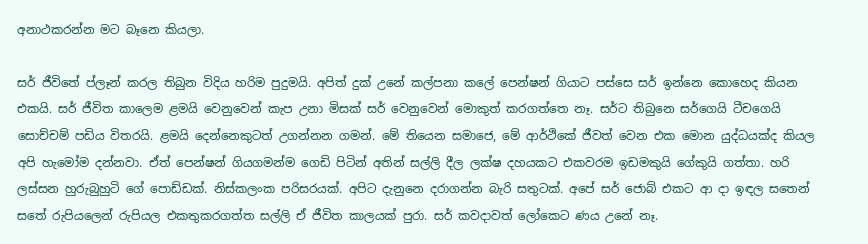අනාථකරන්න මට බෑනෙ කියලා.

සර් ජීවිතේ ප්ලෑන් කරල තිබුන විදිය හරිම පුදුමයි. අපිත් දුක් උනේ කල්පනා කලේ පෙන්ෂන් ගියාට පස්සෙ සර් ඉන්නෙ කොහෙද කියන එකයි. සර් ජීවිත කාලෙම ළමයි වෙනුවෙන් කැප උනා මිසක් සර් වෙනුවෙන් මොකුත් කරගත්තෙ නෑ. සර්ට තිබුනෙ සර්ගෙයි ටීචගෙයි සොච්චම් පඩිය විතරයි. ළමයි දෙන්නෙකුටත් උගන්නන ගමන්. මේ තියෙන සමාජෙ, මේ ආර්ථිකේ ජීවත් වෙන එක මොන යුද්ධයක්ද කියල අපි හැමෝම දන්නවා. ඒත් පෙන්ෂන් ගියගමන්ම ගෙඩි පිටින් අතින් සල්ලි දීල ලක්ෂ දහයකට එකවරම ඉඩමකුයි ගේකුයි ගත්තා. හරි ලස්සන හුරුබුහුටි ගේ පොඩ්ඩක්. නිස්කලංක පරිසරයක්. අපිට දැනුනෙ දරාගන්න බැරි සතුටක්. අපේ සර් ජොබ් එකට ආ දා ඉඳල සතෙන් සතේ රුපියලෙන් රුපියල එකතුකරගත්ත සල්ලි ඒ ජීවිත කාලයක් පුරා. සර් කවදාවත් ලෝකෙට ණය උනේ නෑ.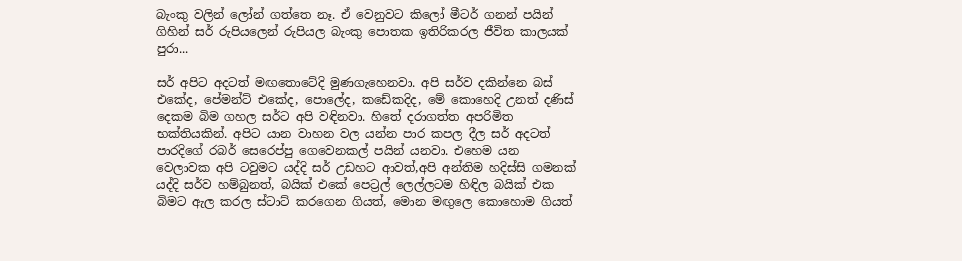බැංකු වලින් ලෝන් ගත්තෙ නෑ. ඒ වෙනුවට කිලෝ මීටර් ගනන් පයින් ගිහින් සර් රුපියලෙන් රුපියල බැංකු පොතක ඉතිරිකරල ජීවිත කාලයක් පුරා...

සර් අපිට අදටත් මඟතොටේදි මුණගැහෙනවා. අපි සර්ව දකින්නෙ බස් එකේද, පේමන්ට් එකේද, පොලේද, කඩේකදිද, මේ කොහෙදි උනත් දණිස් දෙකම බිම ගහල සර්ට අපි වඳිනවා. හිතේ දරාගත්ත අපරිමිත භක්තියකින්. අපිට යාන වාහන වල යන්න පාර කපල දීල සර් අදටත් පාරදිගේ රබර් සෙරෙප්පු ගෙවෙනකල් පයින් යනවා. එහෙම යන වෙලාවක අපි ටවුමට යද්දි සර් උඩහට ආවත්,අපි අන්තිම හදිස්සි ගමනක් යද්දි සර්ව හම්බුනත්, බයික් එකේ පෙට්‍රල් ලෙල්ලටම හිඳිල බයික් එක බිමට ඇල කරල ස්ටාට් කරගෙන ගියත්, මොන මඟුලෙ කොහොම ගියත්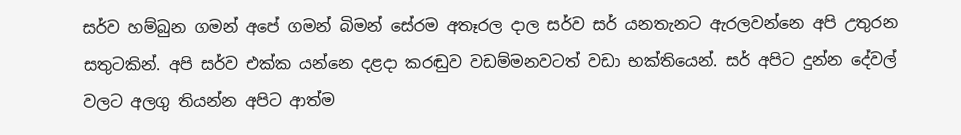සර්ව හම්බුන ගමන් අපේ ගමන් බිමන් සේරම අතෑරල දාල සර්ව සර් යනතැනට ඇරලවන්නෙ අපි උතුරන සතුටකින්. අපි සර්ව එක්ක යන්නෙ දළදා කරඬුව වඩම්මනවටත් වඩා භක්තියෙන්. සර් අපිට දුන්න දේවල් වලට අලගු තියන්න අපිට ආත්ම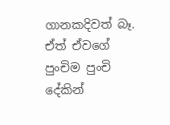ගානකදිවත් බෑ. ඒත් ඒවගේ පුංචිම පුංචි දේකින්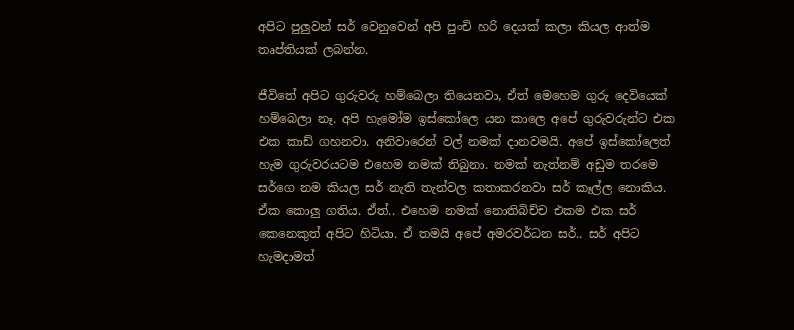අපිට පුලුවන් සර් වෙනුවෙන් අපි පුංචි හරි දෙයක් කලා කියල ආත්ම තෘප්තියක් ලබන්න.

ජීවිතේ අපිට ගුරුවරු හම්බෙලා තියෙනවා, ඒත් මෙහෙම ගුරු දෙවියෙක් හම්බෙලා නෑ. අපි හැමෝම ඉස්කෝලෙ යන කාලෙ අපේ ගුරුවරුන්ට එක එක කාඩ් ගහනවා. අනිවාරෙන් වල් නමක් දානවමයි. අපේ ඉස්කෝලෙත් හැම ගුරුවරයටම එහෙම නමක් තිබුනා. නමක් නැත්නම් අඩුම තරමෙ සර්ගෙ නම කියල සර් නැති තැන්වල කතාකරනවා සර් කෑල්ල නොකිය. ඒක කොලු ගතිය. ඒත්.. එහෙම නමක් නොතිබිච්ච එකම එක සර් කෙනෙකුත් අපිට හිටියා. ඒ තමයි අපේ අමරවර්ධන සර්.. සර් අපිට හැමදාමත්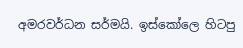අමරවර්ධන සර්මයි. ඉස්කෝලෙ හිටපු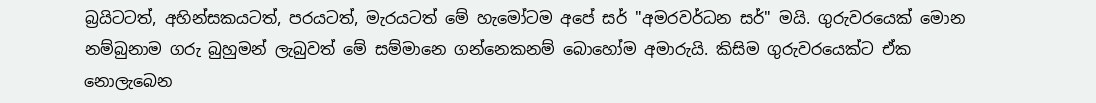බ්‍රයිටටත්, අහින්සකයටත්, පරයටත්, මැරයටත් මේ හැමෝටම අපේ සර් "අමරවර්ධන සර්" මයි. ගුරුවරයෙක් මොන නම්බුනාම ගරු බුහුමන් ලැබුවත් මේ සම්මානෙ ගන්නෙකනම් බොහෝම අමාරුයි. කිසිම ගුරුවරයෙක්ට ඒක නොලැබෙන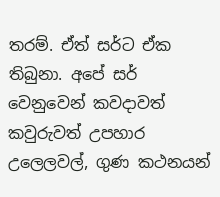තරම්. ඒත් සර්ට ඒක තිබුනා. අපේ සර් වෙනුවෙන් කවදාවත් කවුරුවත් උපහාර උලෙලවල්, ගුණ කථනයන්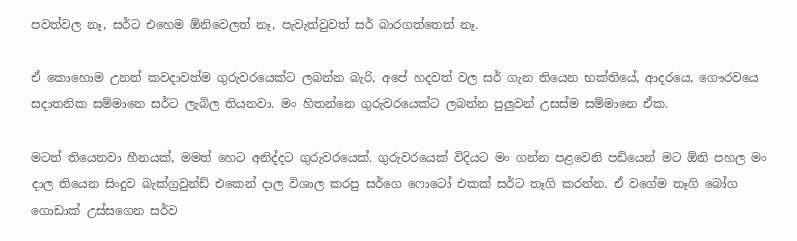පවත්වල නෑ, සර්ට එහෙම ඕනිවෙලත් නෑ, පැවැත්වුවත් සර් බාරගත්තෙත් නෑ.

ඒ කොහොම උනත් කවදාවත්ම ගුරුවරයෙක්ට ලබන්න බැරි, අපේ හදවත් වල සර් ගැන තියෙන භක්තියේ, ආදරයෙ, ගෞරවයෙ සදාතනික සම්මානෙ සර්ට ලැබිල තියනවා. මං හිතන්නෙ ගුරුවරයෙක්ට ලබන්න පුලුවන් උසස්ම සම්මානෙ ඒක.

මටත් තියෙනවා හීනයක්, මමත් හෙට අනිද්දට ගුරුවරයෙක්. ගුරුවරයෙක් විදියට මං ගන්න පළවෙනි පඩියෙන් මට ඕනි පහල මං දාල තියෙන සිංදුව බැක්ග්‍රවුන්ඩ් එකෙන් දාල විශාල කරපු සර්ගෙ ෆොටෝ එකක් සර්ට තෑගි කරන්න. ඒ වගේම තෑගි බෝග ගොඩාක් උස්සගෙන සර්ව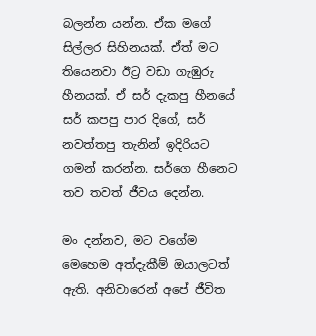බලන්න යන්න. ඒක මගේ සිල්ලර සිහිනයක්. ඒත් මට තියෙනවා ඊට්‍ර වඩා ගැඹුරු හීනයක්. ඒ සර් දැකපු හීනයේ සර් කපපු පාර දිගේ, සර් නවත්තපු තැනින් ඉදිරියට ගමන් කරන්න. සර්ගෙ හීනෙට තව තවත් ජීවය දෙන්න.

මං දන්නව, මට වගේම මෙහෙම අත්දැකීම් ඔයාලටත් ඇති. අනිවාරෙන් අපේ ජීවිත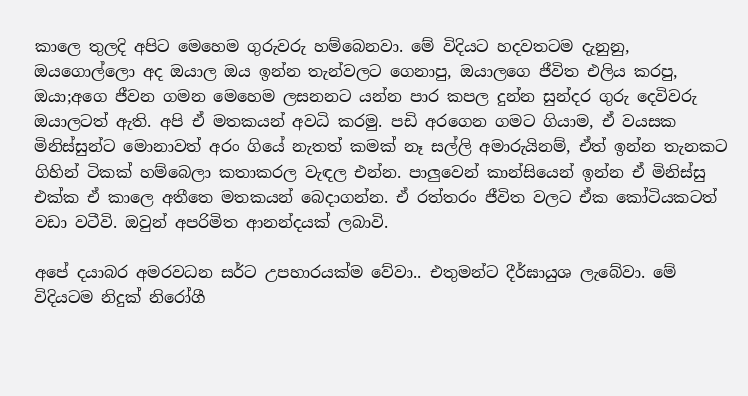කාලෙ තුලදි අපිට මෙහෙම ගුරුවරු හම්බෙනවා. මේ විදියට හදවතටම දැනුනු, ඔයගොල්ලො අද ඔයාල ඔය ඉන්න තැන්වලට ගෙනාපු, ඔයාලගෙ ජීවිත එලිය කරපු, ඔයා;අගෙ ජීවන ගමන මෙහෙම ලසනනට යන්න පාර කපල දුන්න සුන්දර ගුරු දෙවිවරු ඔයාලටත් ඇති. අපි ඒ මතකයන් අවධි කරමු. පඩි අරගෙන ගමට ගියාම, ඒ වයසක මිනිස්සුන්ට මොනාවත් අරං ගියේ නැතත් කමක් නෑ සල්ලි අමාරුයිනම්, ඒත් ඉන්න තැනකට ගිහින් ටිකක් හම්බෙලා කතාකරල වැඳල එන්න. පාලුවෙන් කාන්සියෙන් ඉන්න ඒ මිනිස්සු එක්ක ඒ කාලෙ අතීතෙ මතකයන් බෙදාගන්න. ඒ රත්තරං ජීවිත වලට ඒක කෝටියකටත් වඩා වටීවි. ඔවුන් අපරිමිත ආනන්දයක් ලබාවි.

අපේ දයාබර අමරවධන සර්ට උපහාරයක්ම වේවා.. එතුමන්ට දීර්ඝායුශ ලැබේවා. මේ විදියටම නිදුක් නිරෝගී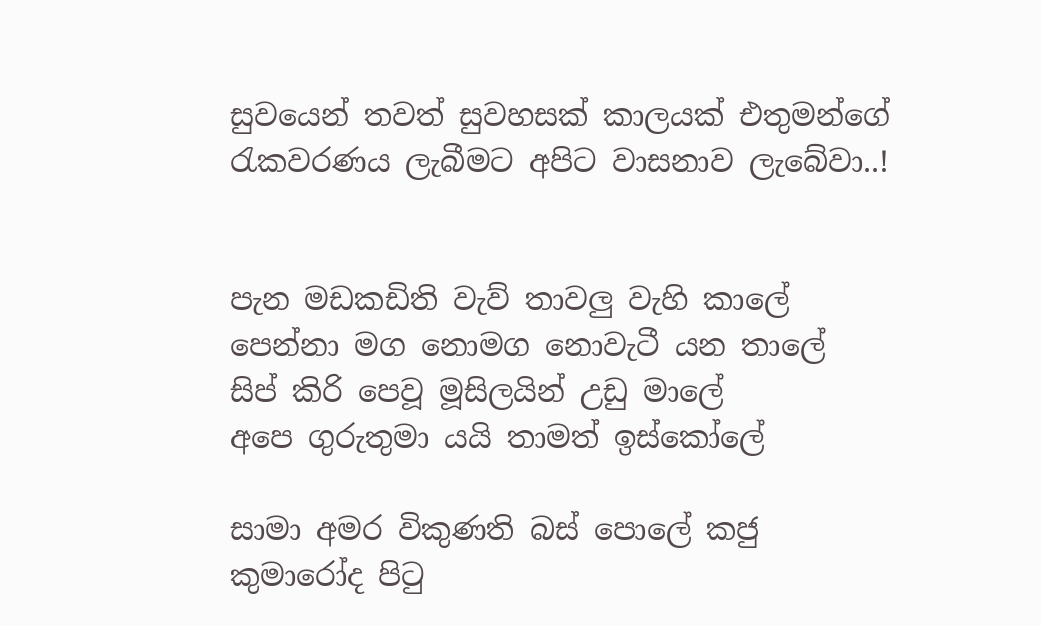සුවයෙන් තවත් සුවහසක් කාලයක් එතුමන්ගේ රැකවරණය ලැබීමට අපිට වාසනාව ලැබේවා..!


පැන මඩකඩිති වැව් තාවලු වැහි කාලේ
පෙන්නා මග නොමග නොවැටී යන තාලේ
සිප් කිරි පෙවූ මූසිලයින් උඩු මාලේ
අපෙ ගුරුතුමා යයි තාමත් ඉස්කෝලේ

සාමා අමර විකුණති බස් පොලේ කජු
කුමා‍රෝද පිටු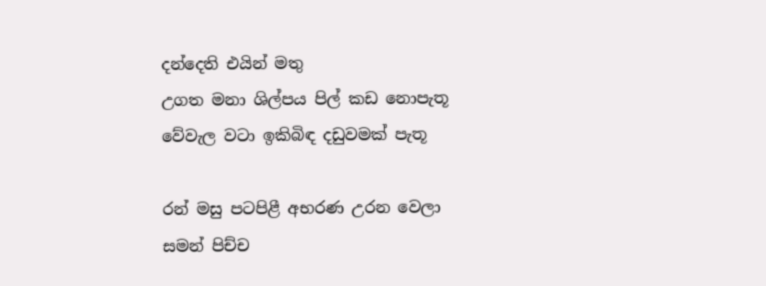දන්දෙති එයින් මතු
උගත මනා ශිල්පය පිල් කඩ නොපැතූ
වේවැල වටා ඉකිබිඳ දඩුවමක් පැතූ

රන් මසු පටපිළී අභරණ උරන වෙලා
සමන් පිච්ච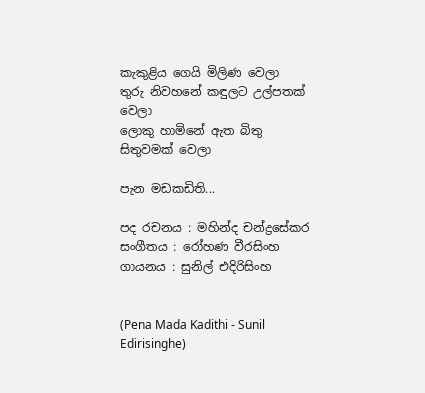කැකුළිය ගෙයි මිලිණ වෙලා
තුරු නිවහනේ කඳුලට උල්පතක් වෙලා
ලොකු හාමි‍නේ ඇත බිතු සිතුවමක් වෙලා

පැන මඩකඩිති...

පද රචනය : මහින්ද චන්ද්‍රසේකර
සංගීතය : රෝහණ වීරසිංහ
ගායනය : සුනිල් එදිරිසිංහ


(Pena Mada Kadithi - Sunil Edirisinghe)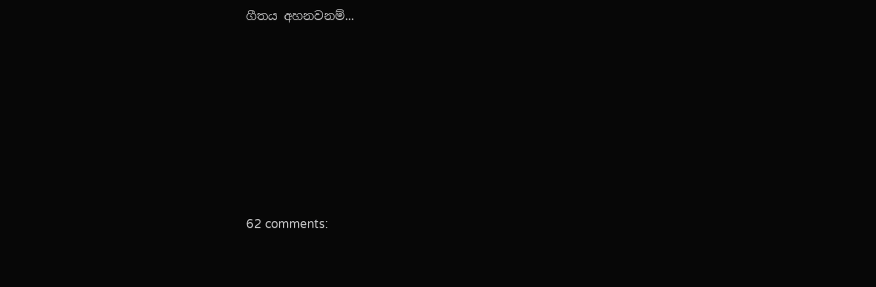ගීතය අහනවනම්...









62 comments: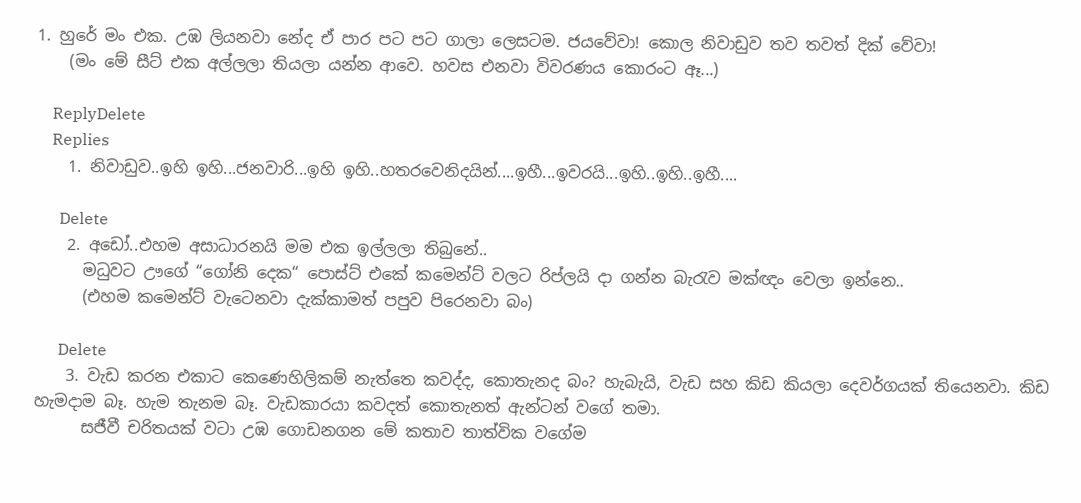1. හුරේ මං එක. උඹ ලියනවා නේද ඒ පාර පට පට ගාලා ලෙසටම. ජයවේවා! කොල නිවාඩුව තව තවත් දික් වේවා!
    (මං මේ සීට් එක අල්ලලා තියලා යන්න ආවෙ. හවස එනවා විවරණය කොරංට ඈ...)

    ReplyDelete
    Replies
    1. නිවාඩුව..ඉහි ඉහි...ජනවාරි...ඉහි ඉහි..හතරවෙනිදයින්....ඉහී...ඉවරයි...ඉහි..ඉහි..ඉහී....

      Delete
    2. අඩෝ..එහම අසාධාරනයි මම එක ඉල්ලලා තිබුනේ..
      මධුවට ඌගේ “ගෝනි දෙක“ පොස්ට් එකේ කමෙන්ට් වලට රිප්ලයි දා ගන්න බැරැව මක්ඥං වෙලා ඉන්නෙ..
      (එහම කමෙන්ට් වැටෙනවා දැක්කාමත් පපුව පිරෙනවා බං)

      Delete
    3. වැඩ කරන එකාට කෙණෙහිලිකම් නැත්තෙ කවද්ද, කොතැනද බං? හැබැයි, වැඩ සහ කිඩ කියලා දෙවර්ගයක් තියෙනවා. කිඩ හැමදාම බෑ. හැම තැනම බෑ. වැඩකාරයා කවදත් කොතැනත් ඇන්ටන් වගේ තමා.
      සජීවී චරිතයක් වටා උඹ ගොඩනගන මේ කතාව තාත්වික වගේම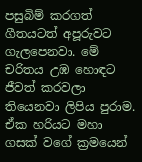පසුබිම් කරගත් ගීතයටත් අපූරුවට ගැලපෙනවා. මේ චරිතය උඹ හොඳට ජීවත් කරවලා තියෙනවා ලිපිය පුරාම. ඒක හරියට මහා ගසක් වගේ ක්‍රමයෙන්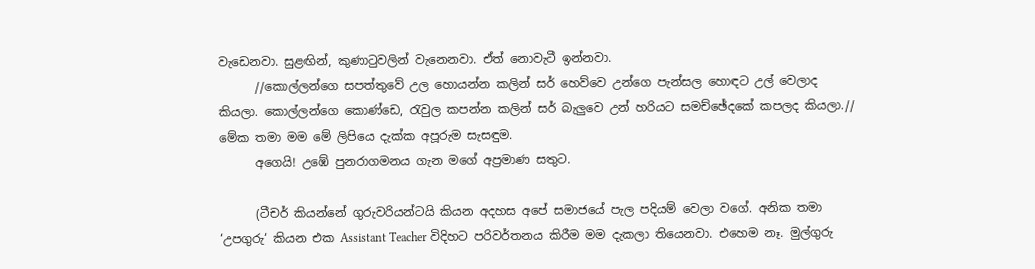වැඩෙනවා. සුළඟින්, කුණාටුවලින් වැනෙනවා. ඒත් නොවැටී ඉන්නවා.
      //කොල්ලන්ගෙ සපත්තුවේ උල හොයන්න කලින් සර් හෙව්වෙ උන්ගෙ පැන්සල හොඳට උල් වෙලාද කියලා. කොල්ලන්ගෙ කොණ්ඩෙ, රැවුල කපන්න කලින් සර් බැලුවෙ උන් හරියට සමච්ඡේදකේ කපලද කියලා.// මේක තමා මම මේ ලිපියෙ දැක්ක අපූරුම සැසඳුම.
      අගෙයි! උඹේ පුනරාගමනය ගැන මගේ අප්‍රමාණ සතුට.

      (ටීචර් කියන්නේ ගුරුවරියන්ටයි කියන අදහස අපේ සමාජයේ පැල පදියම් වෙලා වගේ. අනික තමා ‘උපගුරු‘ කියන එක Assistant Teacher විදිහට පරිවර්තනය කිරීම මම දැකලා තියෙනවා. එහෙම නෑ. මුල්ගුරු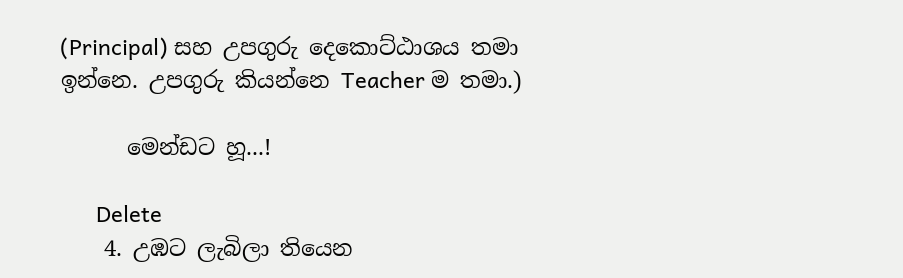(Principal) සහ උපගුරු දෙකොට්ඨාශය තමා ඉන්නෙ. උපගුරු කියන්නෙ Teacher ම තමා.)

      මෙන්ඩට හූ...!

      Delete
    4. උඹට ලැබිලා තියෙන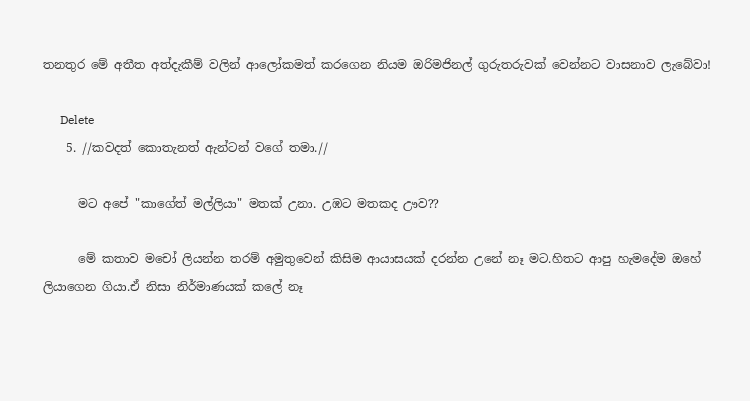තනතුර මේ අතීත අත්දැකීම් වලින් ආලෝකමත් කරගෙන නියම ඔරිමජිනල් ගුරුතරුවක් වෙන්නට වාසනාව ලැබේවා!

      Delete
    5. //කවදත් කොතැනත් ඇන්ටන් වගේ තමා.//

      මට අපේ "කාගේත් මල්ලියා" මතක් උනා. උඹට මතකද ඌව??

      මේ කතාව මචෝ ලියන්න තරම් අමුතුවෙන් කිසිම ආයාසයක් දරන්න උනේ නෑ මට.හිතට ආපු හැමදේම ඔහේ ලියාගෙන ගියා.ඒ නිසා නිර්මාණයක් කලේ නෑ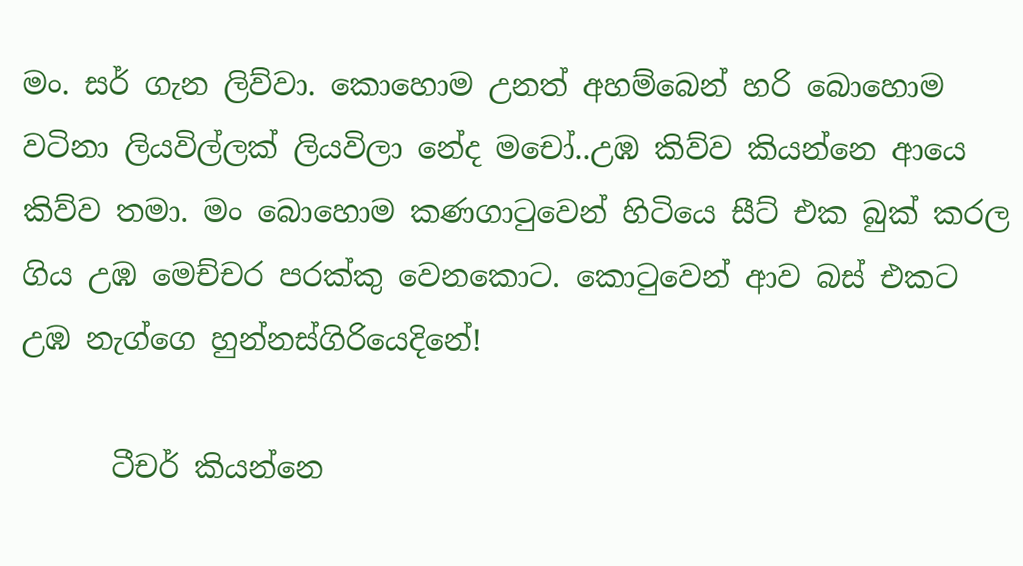මං. සර් ගැන ලිව්වා. කොහොම උනත් අහම්බෙන් හරි බොහොම වටිනා ලියවිල්ලක් ලියවිලා නේද මචෝ..උඹ කිව්ව කියන්නෙ ආයෙ කිව්ව තමා. මං බොහොම කණගාටුවෙන් හිටියෙ සීට් එක බුක් කරල ගිය උඹ මෙච්චර පරක්කු වෙනකොට. කොටුවෙන් ආව බස් එකට උඹ නැග්ගෙ හුන්නස්ගිරියෙදිනේ!

      ටීචර් කියන්නෙ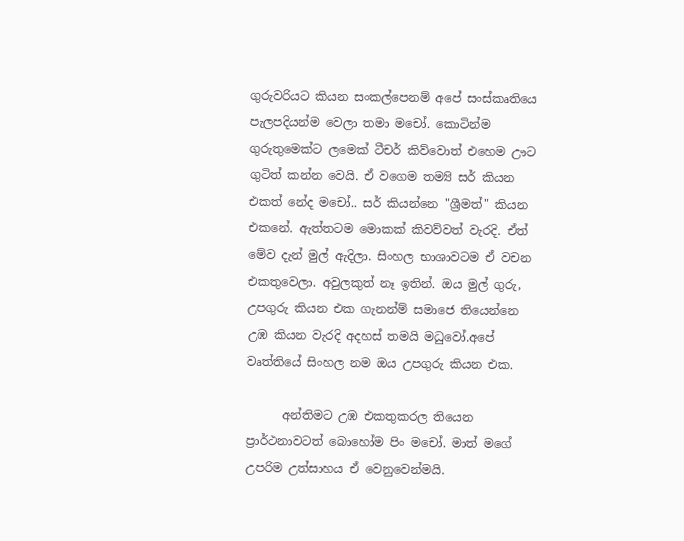ගුරුවරියට කියන සංකල්පෙනම් අපේ සංස්කෘතියෙ පැලපදියන්ම වෙලා තමා මචෝ. කොටින්ම ගුරුතුමෙක්ට ලමෙක් ටීචර් කිව්වොත් එහෙම ඌට ගුටිත් කන්න වෙයි. ඒ වගෙම තම්‍යි සර් කියන එකත් නේද මචෝ.. සර් කියන්නෙ "ශ්‍රීමත්" කියන එකනේ. ඇත්තටම මොකක් කිවව්වත් වැරදි. ඒත් මේව දැන් මුල් ඇදිලා. සිංහල භාශාවටම ඒ වචන එකතුවෙලා. අවුලකුත් නෑ ඉතින්. ඔය මුල් ගුරු, උපගුරු කියන එක ගැනන්ම් සමාජෙ තියෙන්නෙ උඹ කියන වැරදි අදහස් තමයි මධුවෝ.අපේ වෘත්තියේ සිංහල නම ඔය උපගුරු කියන එක.

      අන්තිමට උඹ එකතුකරල තියෙන ප්‍රාර්ථනාවටත් බොහෝම පිං මචෝ. මාත් මගේ උපරිම උත්සාහය ඒ වෙනුවෙන්මයි.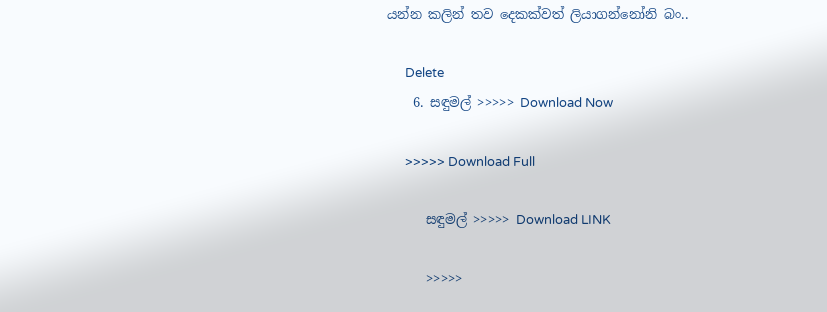යන්න කලින් තව දෙකක්වත් ලියාගන්නෝනි බං..

      Delete
    6. සඳුමල් >>>>> Download Now

      >>>>> Download Full

      සඳුමල් >>>>> Download LINK

      >>>>>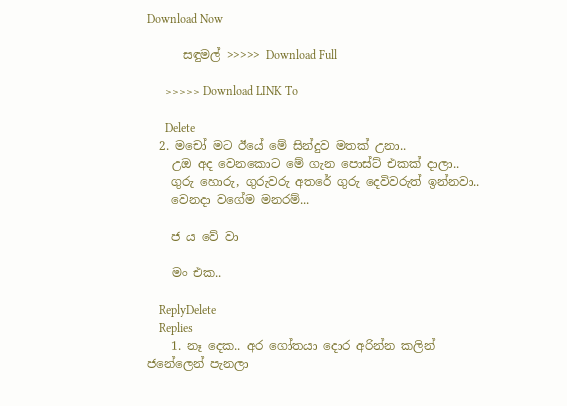Download Now

      සඳුමල් >>>>> Download Full

      >>>>> Download LINK To

      Delete
  2. මචෝ මට ඊයේ මේ සින්දුව මතක් උනා..
    උඔ අද වෙනකොට මේ ගැන පොස්ට් එකක් දාලා..
    ගුරු හොරු, ගුරුවරු අතරේ ගුරු දෙවිවරුත් ඉන්නවා..
    වෙනදා වගේම මනරම්...

    ජ ය වේ වා

    මං එක..

    ReplyDelete
    Replies
    1. නෑ දෙක.. අර ගෝතයා දොර අරින්න කලින් ජනේලෙන් පැනලා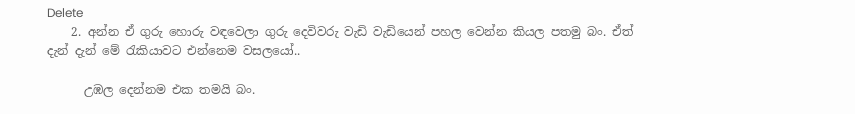Delete
    2. අන්න ඒ ගුරු හොරු වඳවෙලා ගුරු දෙවිවරු වැඩි වැඩියෙන් පහල වෙන්න කියල පතමු බං. ඒත් දැන් දැන් මේ රැකියාවට එන්නෙම වසලයෝ..

      උඹල දෙන්නම එක තමයි බං.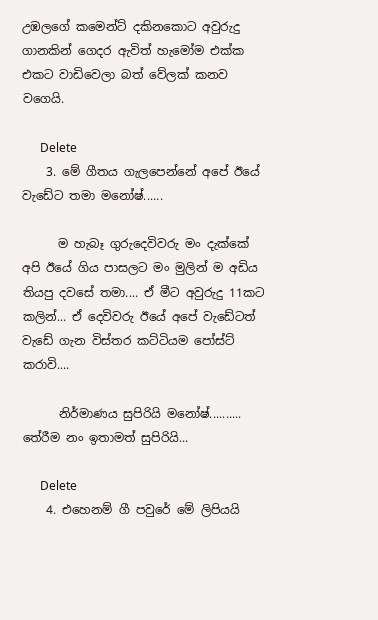උඹලගේ කමෙන්ට් දකිනකොට අවුරුදු ගානකින් ගෙදර ඇවිත් හැමෝම එක්ක එකට වාඩිවෙලා බත් වේලක් කනව වගෙයි.

      Delete
    3. මේ ගීතය ගැලපෙන්නේ අපේ ඊයේ වැඩේට තමා මනෝෂ්......

      ම හැබෑ ගුරුදෙවිවරු මං දැක්කේ අපි ඊයේ ගිය පාසලට මං මුලින් ම අඩිය තියපු දවසේ තමා.... ඒ මීට අවුරුදු 11කට කලින්... ඒ දෙවිවරු ඊයේ අපේ වැඩේටත් වැඩේ ගැන විස්තර කට්ටියම පෝස්ට් කරාවි....

      නිර්මාණය සුපිරියි මනෝෂ්.......... තේරීම නං ඉතාමත් සුපිරියි...

      Delete
    4. එහෙනම් ගී පවුරේ මේ ලිපියයි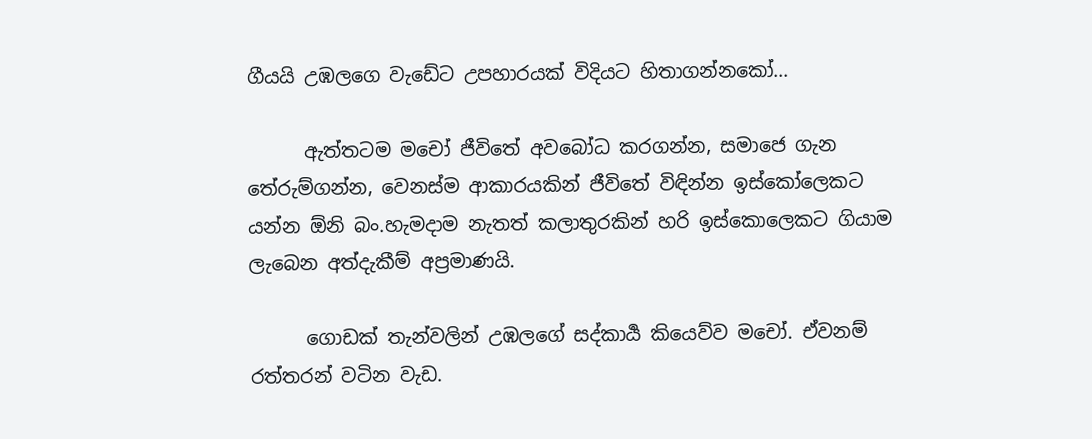ගීයයි උඹලගෙ වැඩේට උපහාරයක් විදියට හිතාගන්නකෝ...

      ඇත්තටම මචෝ ජීවිතේ අවබෝධ කරගන්න, සමාජෙ ගැන තේරුම්ගන්න, වෙනස්ම ආකාරයකින් ජීවිතේ විඳින්න ඉස්කෝලෙකට යන්න ඕනි බං.හැමදාම නැතත් කලාතුරකින් හරි ඉස්කොලෙකට ගියාම ලැබෙන අත්දැකීම් අප්‍රමාණයි.

      ගොඩක් තැන්වලින් උඹලගේ සද්කාර්‍ය කියෙව්ව මචෝ. ඒවනම් රත්තරන් වටින වැඩ.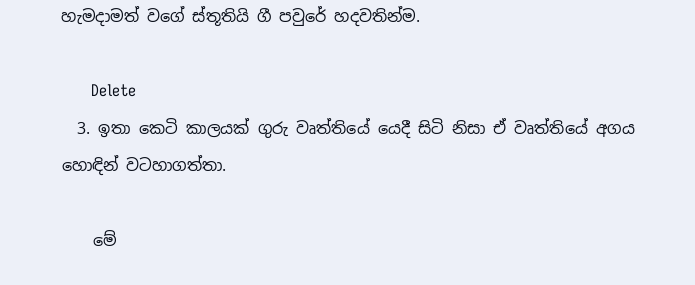හැමදාමත් වගේ ස්තූතියි ගී පවුරේ හදවතින්ම.

      Delete
  3. ඉතා කෙටි කාලයක් ගුරු වෘත්තියේ යෙදී සිටි නිසා ඒ වෘත්තියේ අගය හොඳින් වටහාගත්තා.

    මේ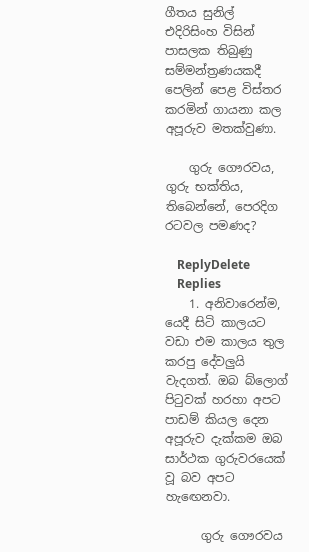ගීතය සුනිල් එදිරිසිංහ විසින් පාසලක තිබුණු සම්මන්ත්‍රණයකදී පෙලින් පෙළ විස්තර කරමින් ගායනා කල අපූරුව මතක්වුණා.

    ගුරු ගෞරවය, ගුරු භක්තිය, තිබෙන්නේ, පෙරදිග රටවල පමණද?

    ReplyDelete
    Replies
    1. අනිවාරෙන්ම, යෙදී සිටි කාලයට වඩා එම කාලය තුල කරපු දේවලුයි වැදගත්. ඔබ බ්ලොග් පිටුවක් හරහා අපට පාඩම් කියල දෙන අපූරුව දැක්කම ඔබ සාර්ථක ගුරුවරයෙක් වූ බව අපට හැඟෙනවා.

      ගුරු ගෞරවය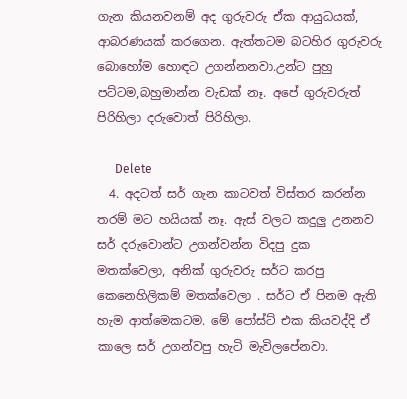ගැන කියනවනම් අද ගුරුවරු ඒක ආයුධයක්, ආබරණයක් කරගෙන. ඇත්තටම බටහිර ගුරුවරු බොහෝම හොඳට උගන්නනවා.උන්ට පුහු පට්ටම,බහුමාන්න වැඩක් නෑ. අපේ ගුරුවරුත් පිරිහිලා දරුවොත් පිරිහිලා.

      Delete
  4. අදටත් සර් ගැන කාටවත් විස්තර කරන්න තරම් මට හයියක් නෑ. ඇස් වලට කදුලු උනනව සර් දරුවොන්ට උගන්වන්න විදපු දුක මතක්වෙලා, අනික් ගුරුවරු සර්ට කරපු කෙනෙහිලිකම් මතක්වෙලා . සර්ට ඒ පිනම ඇති හැම ආත්මෙකටම. මේ පෝස්ට් එක කියවද්දි ඒ කාලෙ සර් උගන්වපු හැටි මැවිලපේනවා.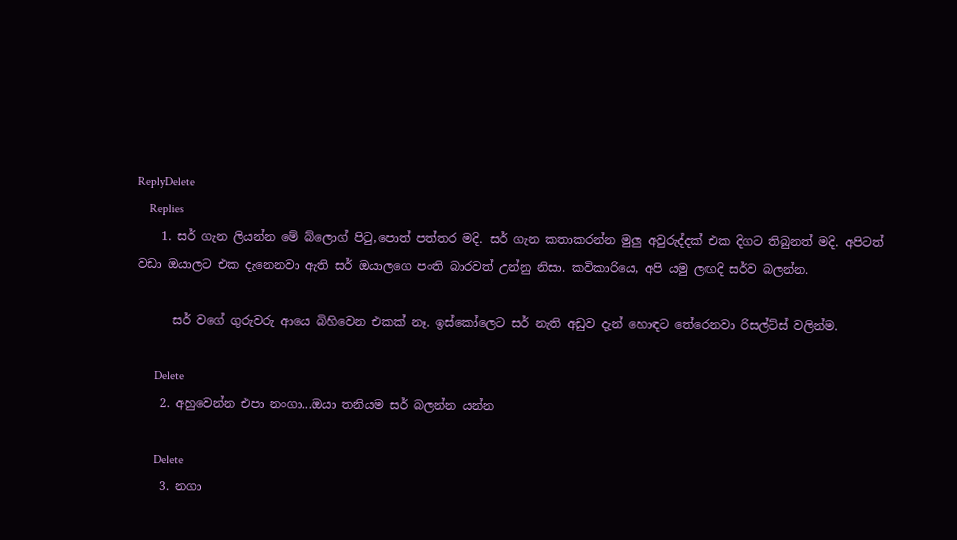ReplyDelete
    Replies
    1. සර් ගැන ලියන්න මේ බ්ලොග් පිටු,පොත් පත්තර මදි. සර් ගැන කතාකරන්න මුලු අවුරුද්දක් එක දිගට තිබුනත් මදි. අපිටත් වඩා ඔයාලට එක දැනෙනවා ඇති සර් ඔයාලගෙ පංති බාරවත් උන්නු නිසා. කවිකාරියෙ, අපි යමු ලඟදි සර්ව බලන්න.

      සර් වගේ ගුරුවරු ආයෙ බිහිවෙන එකක් නෑ. ඉස්කෝලෙට සර් නැති අඩුව දැන් හොඳට තේරෙනවා රිසල්ට්ස් වලින්ම.

      Delete
    2. අහුවෙන්න එපා නංගා...ඔයා තනියම සර් බලන්න යන්න

      Delete
    3. නගා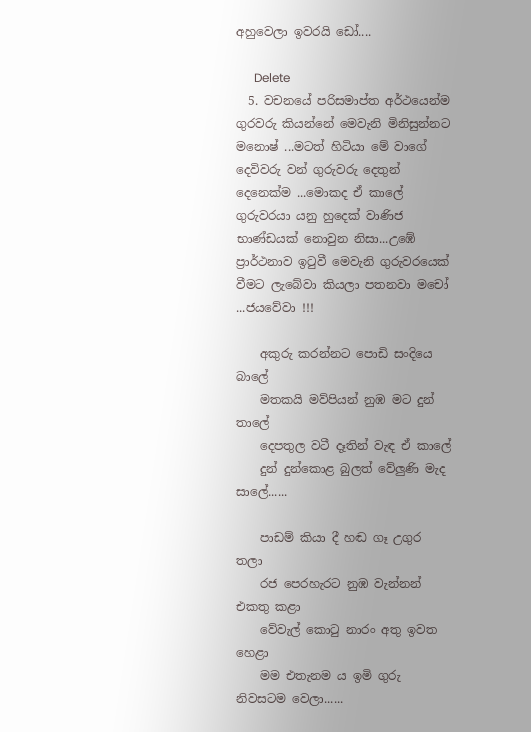අහුවෙලා ඉවරයි ඩෝ....

      Delete
  5. වචනයේ පරිසමාප්ත අර්ථයෙන්ම ගුරවරු කියන්නේ මෙවැනි මිනිසුන්නට මනොෂ් ...මටත් හිටියා මේ වාගේ දෙවිවරු වන් ගුරුවරු දෙතුන් දෙනෙක්ම ...මොකද ඒ කාලේ ගුරුවරයා යනු හුදෙක් වාණිජ භාණ්ඩයක් නොවුන නිසා...උඹේ ප්‍රාර්ථනාව ඉටුවී මෙවැනි ගුරුවරයෙක් වීමට ලැබේවා කියලා පතනවා මචෝ ...ජයවේවා !!!

    අකුරු කරන්නට පොඩි සංදියෙ බාලේ
    මතකයි මව්පියන් නුඹ මට දුන් තාලේ
    දෙපතුල වටී දෑතින් වැඳ ඒ කාලේ
    දුන් දුන්කොළ බුලත් වේලුණි මැද සාලේ......

    පාඩම් කියා දී හඬ ගෑ උගුර තලා
    රජ පෙරහැරට නුඹ වැන්නන් එකතු කළා
    වේවැල් කොටු නාරං අතු ඉවත හෙළා
    මම එතැනම ය ඉමි ගුරු නිවසටම වෙලා......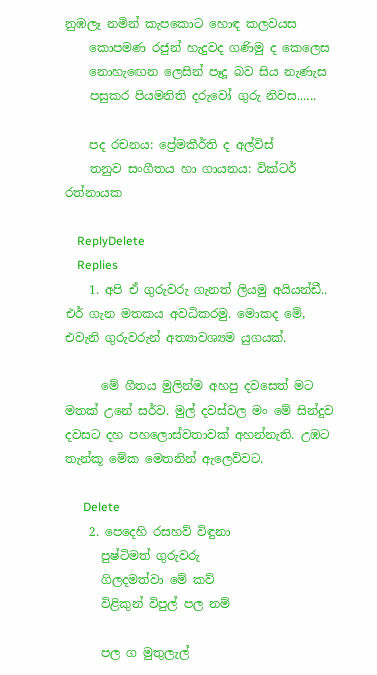නුඹලෑ නමින් කැපකොට හොඳ කලවයස
    කොපමණ රජුන් හැදුවද ගණිමු ද කෙලෙස
    නොහැඟෙන ලෙසින් පෑදූ බව සිය නැණැස
    පසුකර පියමනිති දරුවෝ ගුරු නිවස......

    පද රචනය: ප්‍රේමකීර්ති ද අල්විස්
    තනුව සංගීතය හා ගායනය: වික්ටර් රත්නායක

    ReplyDelete
    Replies
    1. අපි ඒ ගුරුවරු ගැනත් ලියමු අයියන්ඩී.. එර් ගැන මතකය අවධිකරමු. මොකද මේ, එවැනි ගුරුවරුන් අත්‍යාවශ්‍යම යුගයක්.

      මේ ගීතය මුලින්ම අහපු දවසෙත් මට මතක් උනේ සර්ව. මුල් දවස්වල මං මේ සින්දුව දවසට දහ පහලොස්වතාවක් අහන්නැති. උඹට තැන්කූ මේක මෙතනින් ඇලෙව්වට.

      Delete
    2. පෙදෙහි රසහව් විඳුනා
      පුෂ්ටිමත් ගුරුවරු
      ගිලදමත්වා මේ කව්
      විළිකුන් විපුල් පල නම්

      පල ග මුතුලැල්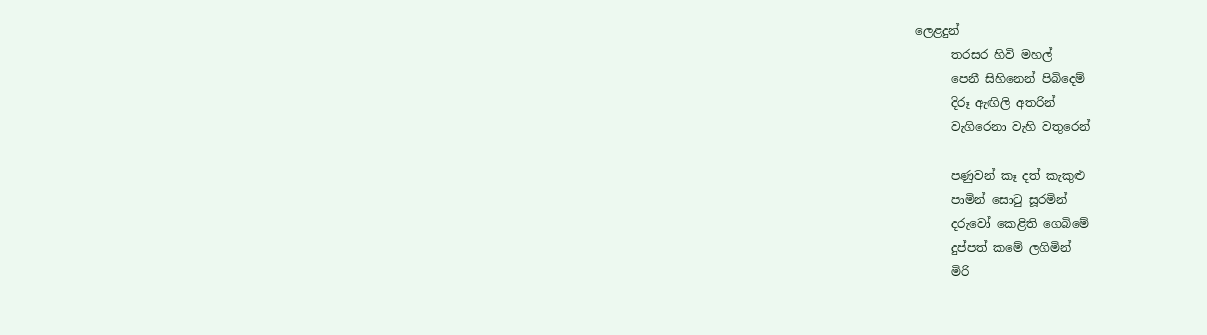ලෙළදුන්
      තරසර හිවි මහල්
      පෙනී සිහිනෙන් පිබිදෙම්
      දිරූ ඇඟිලි අතරින්
      වැගිරෙනා වැහි වතුරෙන්

      පණුවන් කෑ දත් කැකුළු
      පාමින් සොටු සූරමින්
      දරුවෝ කෙළිති ගෙබිමේ
      දුප්පත් කමේ ලගිමින්
      මිරි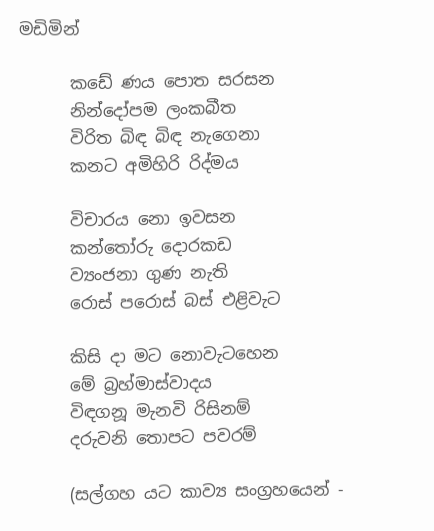මඩිමින්

      කඩේ ණය පොත සරසන
      නින්දෝපම ලංකබීත
      විරිත බිඳ බිඳ නැගෙනා
      කනට අමිහිරි රිද්මය

      විචාරය නො ඉවසන
      කන්තෝරු දොරකඩ
      ව්‍යංජනා ගුණ නැති
      රොස් පරොස් බස් එළිවැට

      කිසි දා මට නොවැටහෙන
      මේ බ්‍රහ්මාස්වාදය
      විඳගනූ මැනවි රිසිනම්
      දරුවනි තොපට පවරම්

      (සල්ගහ යට කාව්‍ය සංග්‍රහයෙන් -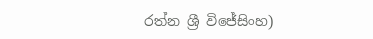රත්න ශ්‍රී විජේසිංහ)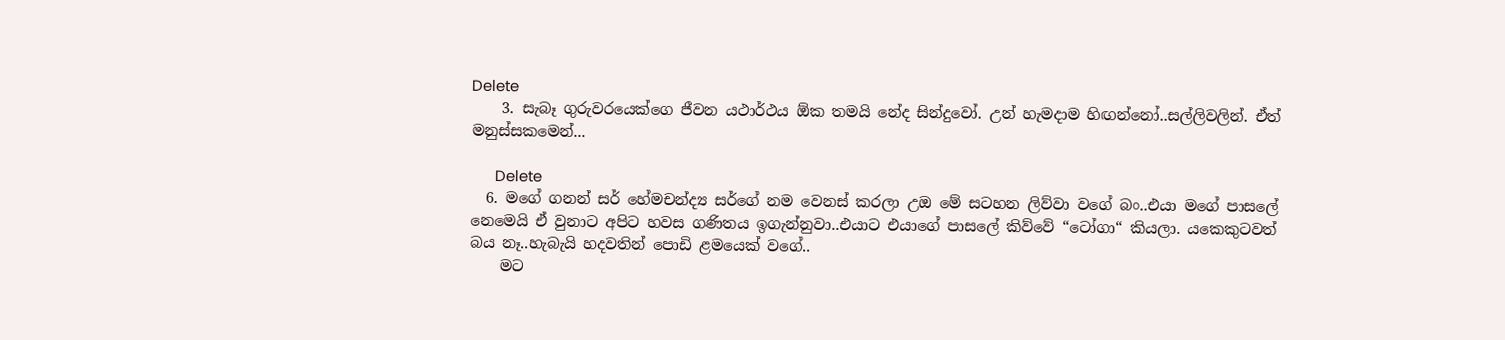Delete
    3. සැබෑ ගුරුවරයෙක්ගෙ ජීවන යථාර්ථය ඕක තමයි නේද සින්දුවෝ. උන් හැමදාම හිඟන්නෝ..සල්ලිවලින්. ඒත් මනුස්සකමෙන්...

      Delete
  6. මගේ ගනන් සර් හේමචන්ද්‍ය සර්ගේ නම වෙනස් කරලා උඔ මේ සටහන ලිව්වා වගේ බං..එයා මගේ පාසලේ නෙමෙයි ඒ වුනාට අපිට හවස ගණිතය ඉගැන්නුවා..එයාට එයාගේ පාසලේ කිව්වේ “ටෝගා“ කියලා. යකෙකුටවත් බය නෑ..හැබැයි හදවතින් පොඩි ළමයෙක් වගේ..
    මට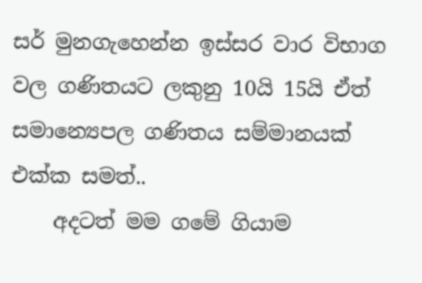සර් මුනගැහෙන්න ඉස්සර වාර විභාග වල ගණිතයට ලකුනු 10යි 15යි ඒත් සමාන්‍යෙපල ගණිතය සම්මානයක් එක්ක සමත්..
    අදටත් මම ගමේ ගියාම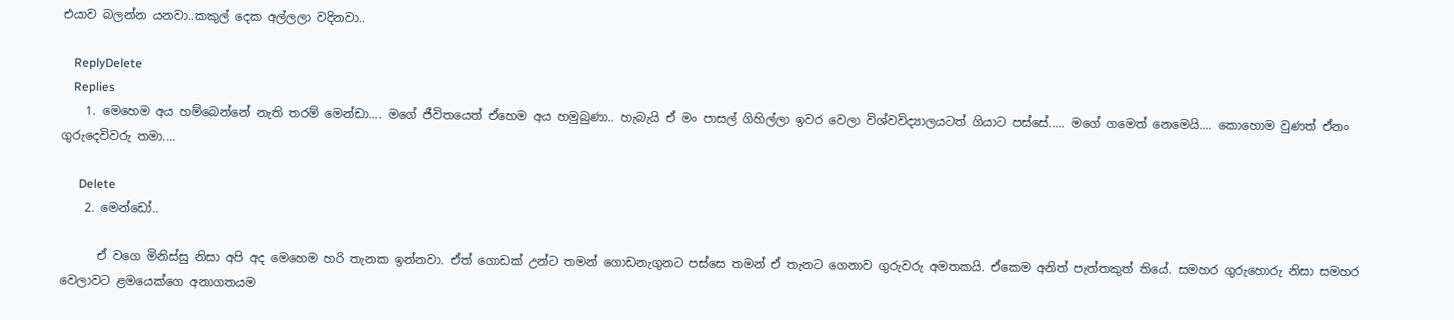එයාව බලන්න යනවා..කකුල් දෙක අල්ලලා වදිනවා..

    ReplyDelete
    Replies
    1. මෙහෙම අය හම්බෙන්නේ නැති තරම් මෙන්ඩා.... මගේ ජීවිතයෙත් ඒහෙම අය හමුබුණා.. හැබැයි ඒ මං පාසල් ගිහිල්ලා ඉවර වෙලා විශ්වවිද්‍යාලයටත් ගියාට පස්සේ..... මගේ ගමෙත් නෙමෙයි.... කොහොම වුණත් ඒනං ගුරුදෙවිවරු තමා....

      Delete
    2. මෙන්ඩෝ..

      ඒ වගෙ මිනිස්සු නිසා අපි අද මෙහෙම හරි තැනක ඉන්නවා. ඒත් ගොඩක් උන්ට තමන් ගොඩනැගුනට පස්සෙ තමන් ඒ තැනට ගෙනාව ගුරුවරු අමතකයි. ඒකෙම අනිත් පැත්තකුත් තියේ. සමහර ගුරුහොරු නිසා සමහර වෙලාවට ළමයෙක්ගෙ අනාගතයම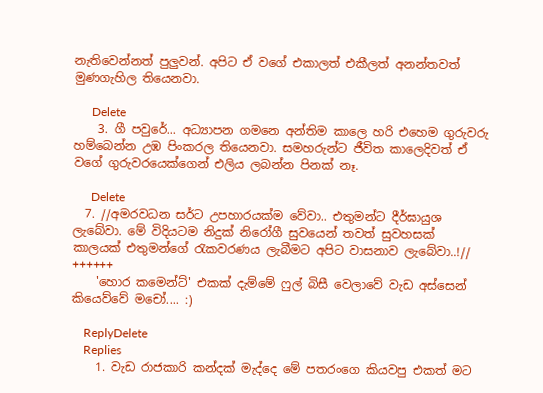නැතිවෙන්නත් පුලුවන්. අපිට ඒ වගේ එකාලත් එකීලත් අනන්තවත් මුණගැහිල තියෙනවා.

      Delete
    3. ගී පවුරේ... අධ්‍යාපන ගමනෙ අන්තිම කාලෙ හරි එහෙම ගුරුවරු හම්බෙන්න උඹ පිංකරල තියෙනවා. සමහරුන්ට ජීවිත කාලෙදිවත් ඒ වගේ ගුරුවරයෙක්ගෙන් එලිය ලබන්න පිනක් නෑ.

      Delete
  7. //අමරවධන සර්ට උපහාරයක්ම වේවා.. එතුමන්ට දීර්ඝායුශ ලැබේවා. මේ විදියටම නිදුක් නිරෝගී සුවයෙන් තවත් සුවහසක් කාලයක් එතුමන්ගේ රැකවරණය ලැබීමට අපිට වාසනාව ලැබේවා..!// ++++++
    'හොර කමෙන්ට්' එකක් දැම්මේ ෆුල් බිසී වෙලාවේ වැඩ අස්සෙන් කියෙව්වේ මචෝ.... :)

    ReplyDelete
    Replies
    1. වැඩ රාජකාරි කන්දක් මැද්දෙ මේ පතරංගෙ කියවපු එකත් මට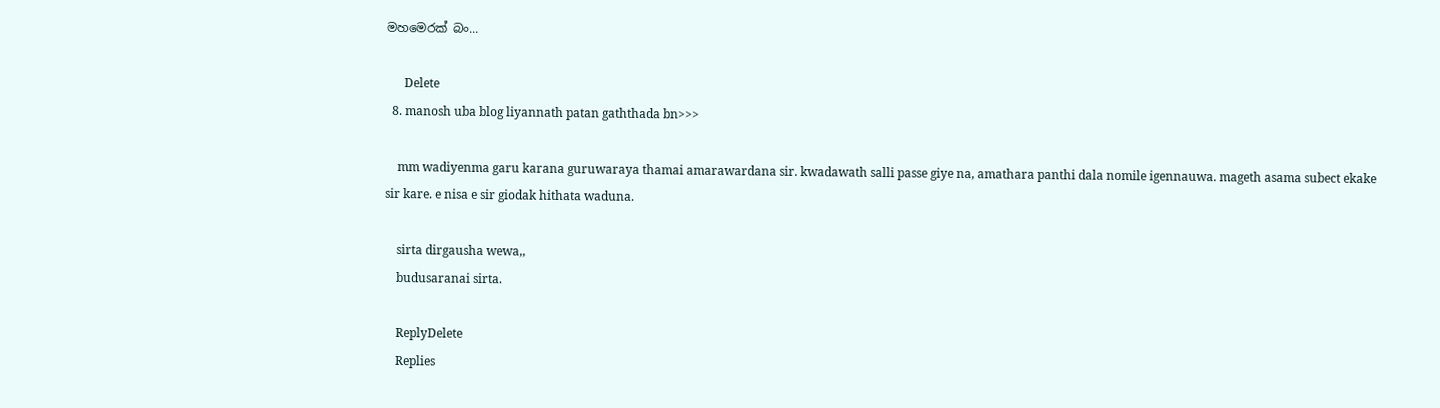මහමෙරක් බං...

      Delete
  8. manosh uba blog liyannath patan gaththada bn>>>

    mm wadiyenma garu karana guruwaraya thamai amarawardana sir. kwadawath salli passe giye na, amathara panthi dala nomile igennauwa. mageth asama subect ekake sir kare. e nisa e sir giodak hithata waduna.

    sirta dirgausha wewa,,
    budusaranai sirta.

    ReplyDelete
    Replies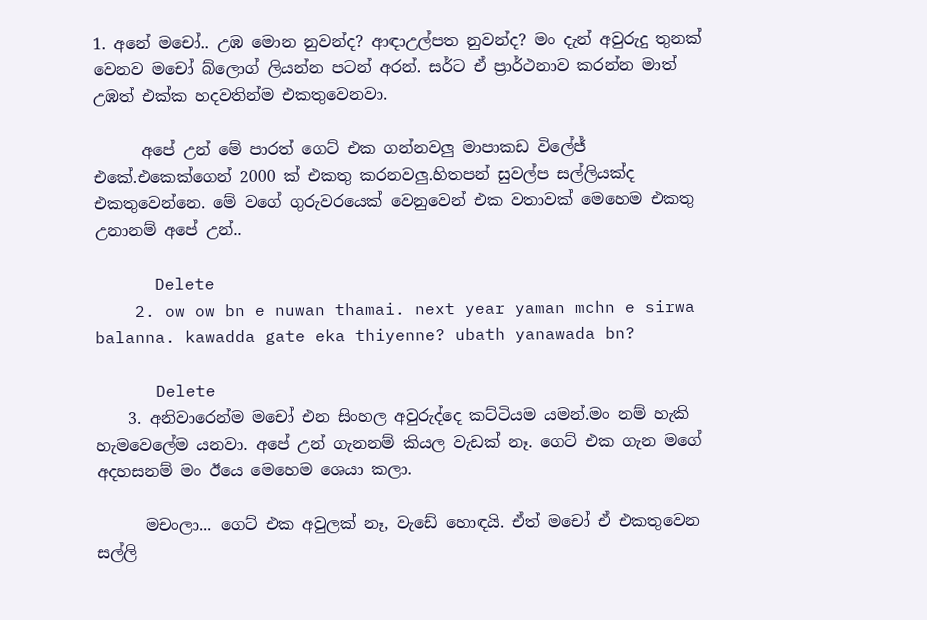1. අනේ මචෝ.. උඹ මොන නුවන්ද? ආඳාඋල්පත නුවන්ද? මං දැන් අවුරුදු තුනක් වෙනව මචෝ බ්ලොග් ලියන්න පටන් අරන්. සර්ට ඒ ප්‍රාර්ථනාව කරන්න මාත් උඹත් එක්ක හදවතින්ම එකතුවෙනවා.

      අපේ උන් මේ පාරත් ගෙට් එක ගන්නවලු මාපාකඩ විලේජ් එකේ.එකෙක්ගෙන් 2000 ක් එකතු කරනවලු.හිතපන් සුවල්ප සල්ලියක්ද එකතුවෙන්නෙ. මේ වගේ ගුරුවරයෙක් වෙනුවෙන් එක වතාවක් මෙහෙම එකතු උනානම් අපේ උන්..

      Delete
    2. ow ow bn e nuwan thamai. next year yaman mchn e sirwa balanna. kawadda gate eka thiyenne? ubath yanawada bn?

      Delete
    3. අනිවාරෙන්ම මචෝ එන සිංහල අවුරුද්දෙ කට්ටියම යමන්.මං නම් හැකි හැමවෙලේම යනවා. අපේ උන් ගැනනම් කියල වැඩක් නෑ. ගෙට් එක ගැන මගේ අදහසනම් මං ඊයෙ මෙහෙම ශෙයා කලා.

      මචංලා... ගෙට් එක අවුලක් නෑ, වැඩේ හොඳයි. ඒත් මචෝ ඒ එකතුවෙන සල්ලි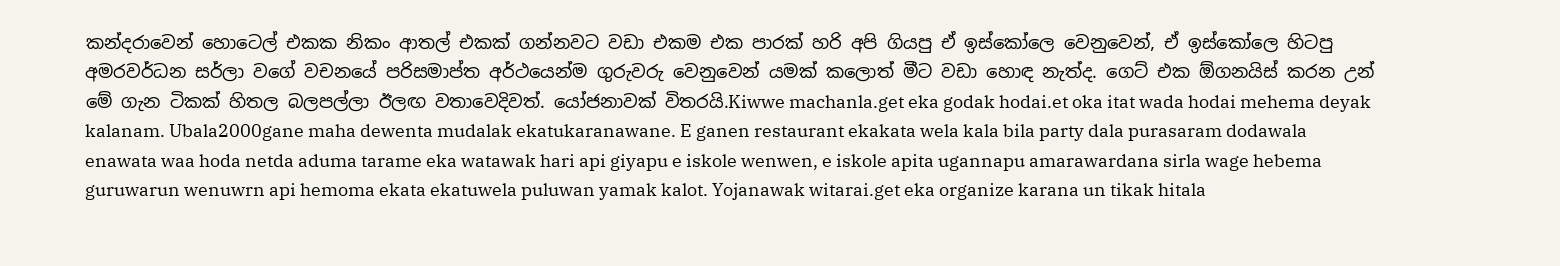කන්දරාවෙන් හොටෙල් එකක නිකං ආතල් එකක් ගන්නවට වඩා එකම එක පාරක් හරි අපි ගියපු ඒ ඉස්කෝලෙ වෙනුවෙන්, ඒ ඉස්කෝලෙ හිටපු අමරවර්ධන සර්ලා වගේ වචනයේ පරිසමාප්ත අර්ථයෙන්ම ගුරුවරු වෙනුවෙන් යමක් කලොත් මීට වඩා හොඳ නැත්ද. ගෙට් එක ඕගනයිස් කරන උන් මේ ගැන ටිකක් හිතල බලපල්ලා ඊලඟ වතාවෙදිවත්. යෝජනාවක් විතරයි.Kiwwe machanla.get eka godak hodai.et oka itat wada hodai mehema deyak kalanam. Ubala2000gane maha dewenta mudalak ekatukaranawane. E ganen restaurant ekakata wela kala bila party dala purasaram dodawala enawata waa hoda netda aduma tarame eka watawak hari api giyapu e iskole wenwen, e iskole apita ugannapu amarawardana sirla wage hebema guruwarun wenuwrn api hemoma ekata ekatuwela puluwan yamak kalot. Yojanawak witarai.get eka organize karana un tikak hitala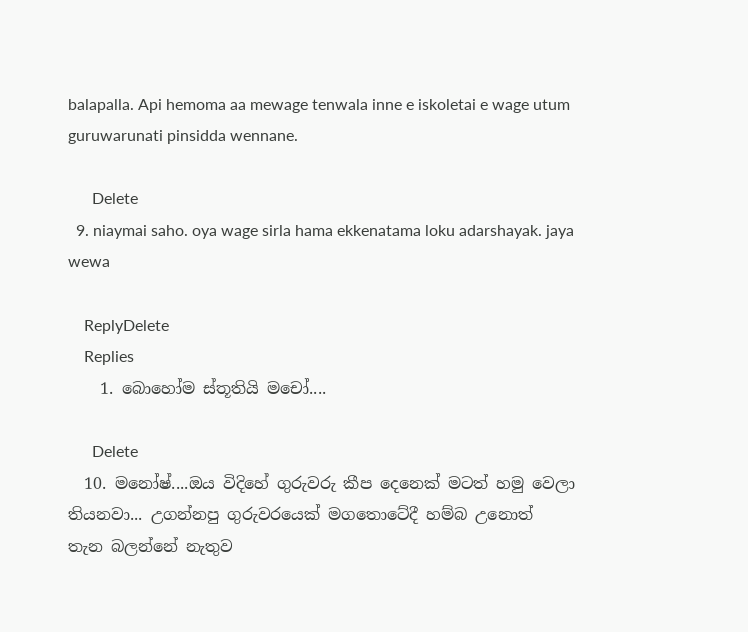balapalla. Api hemoma aa mewage tenwala inne e iskoletai e wage utum guruwarunati pinsidda wennane.

      Delete
  9. niaymai saho. oya wage sirla hama ekkenatama loku adarshayak. jaya wewa

    ReplyDelete
    Replies
    1. බොහෝම ස්තූතියි මචෝ....

      Delete
  10. මනෝෂ්....ඔය විදිහේ ගුරුවරු කීප දෙනෙක් මටත් හමු වෙලා තියනවා... උගන්නපු ගුරුවරයෙක් මගතොටේදී හම්බ උනොත් තැන බලන්නේ නැතුව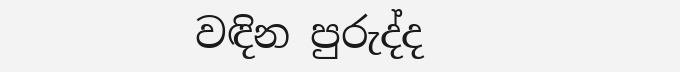වඳින පුරුද්ද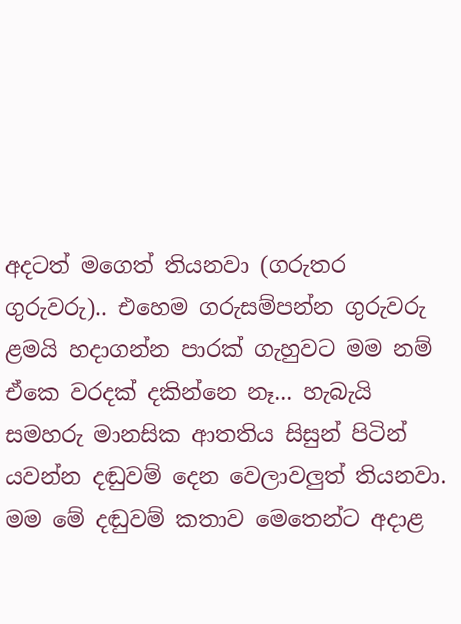අදටත් මගෙත් තියනවා (ගරුතර ගුරුවරු).. එහෙම ගරුසම්පන්න ගුරුවරු ළමයි හදාගන්න පාරක් ගැහුවට මම නම් ඒකෙ වරදක් දකින්නෙ නෑ... හැබැයි සමහරු මානසික ආතතිය සිසුන් පිටින් යවන්න දඬුවම් දෙන වෙලාවලුත් තියනවා. මම මේ දඬුවම් කතාව මෙතෙන්ට අදාළ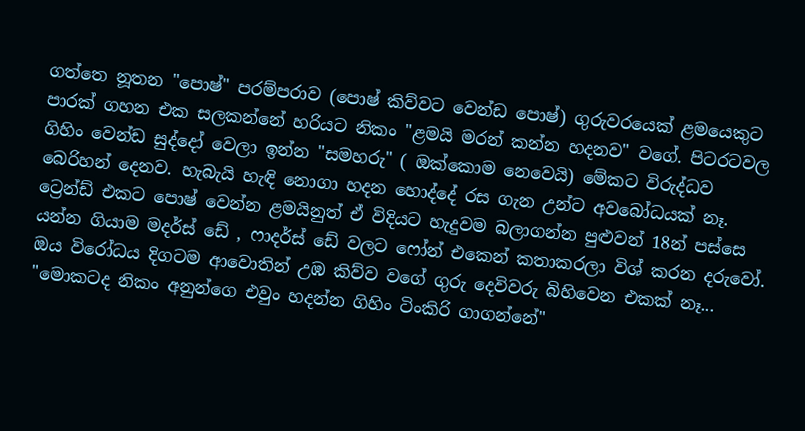ගත්තෙ නූතන "පොෂ්" පරම්පරාව (පොෂ් කිව්වට වෙන්ඩ පොෂ්) ගුරුවරයෙක් ළමයෙකුට පාරක් ගහන එක සලකන්නේ හරියට නිකං "ළමයි මරන් කන්න හදනව" වගේ. පිටරටවල ගිහිං වෙන්ඩ සුද්දෝ වෙලා ඉන්න "සමහරු" ( ඔක්කොම නෙවෙයි) මේකට විරුද්ධව බෙරිහන් දෙනව. හැබැයි හැඳි නොගා හදන හොද්දේ රස ගැන උන්ට අවබෝධයක් නෑ. ට්‍රෙන්ඩ් එකට පොෂ් වෙන්න ළමයිනුත් ඒ විදියට හැදුවම බලාගන්න පුළුවන් 18න් පස්සෙ යන්න ගියාම මදර්ස් ඩේ , ෆාදර්ස් ඩේ වලට ෆෝන් එකෙන් කතාකරලා විශ් කරන දරුවෝ. ඔය විරෝධය දිගටම ආවොතින් උඹ කිව්ව වගේ ගුරු දෙවිවරු බිහිවෙන එකක් නෑ... "මොකටද නිකං අනුන්ගෙ එවුං හදන්න ගිහිං ටිංකිරි ගාගන්නේ"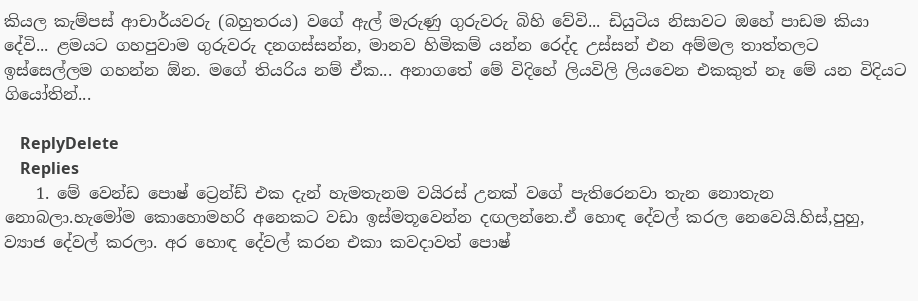කියල කැම්පස් ආචාර්යවරු (බහුතරය) වගේ ඇල් මැරුණු ගුරුවරු බිහි වේවි... ඩියුටිය නිසාවට ඔහේ පාඩම කියා දේවි... ළමයට ගහපුවාම ගුරුවරු දනගස්සන්න, මානව හිමිකම් යන්න රෙද්ද උස්සන් එන අම්මල තාත්තලට ඉස්සෙල්ලම ගහන්න ඕන. මගේ තියරිය නම් ඒක... අනාගතේ මේ විදිහේ ලියවිලි ලියවෙන එකකුත් නෑ මේ යන විදියට ගියෝතින්...

    ReplyDelete
    Replies
    1. මේ වෙන්ඩ පොෂ් ට්‍රෙන්ඩ් එක දැන් හැමතැනම වයිරස් උනක් වගේ පැතිරෙනවා තැන නොතැන නොබලා.හැමෝම කොහොමහරි අනෙකට වඩා ඉස්මතූවෙන්න දඟලන්නෙ.ඒ හොඳ දේවල් කරල නෙවෙයි.හිස්,පුහු, ව්‍යාජ දේවල් කරලා. අර හොඳ දේවල් කරන එකා කවදාවත් පොෂ්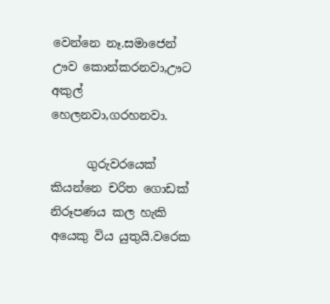වෙන්නෙ නෑ.සමාජෙන් ඌව කොන්කරනවා,ඌට අකුල් හෙලනවා,ගරහනවා.

      ගුරුවරයෙක් කියන්නෙ චරිත ගොඩක් නිරූපණය කල හැකි අයෙකු විය යුතුයි.වරෙක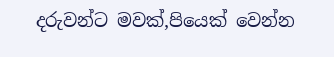දරුවන්ට මවක්,පියෙක් වෙන්න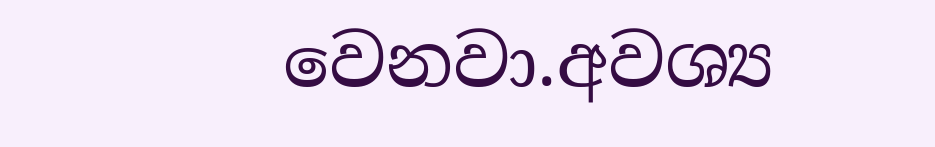වෙනවා.අවශ්‍ය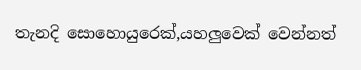තැනදි සොහොයුරෙක්,යහලුවෙක් වෙන්නත්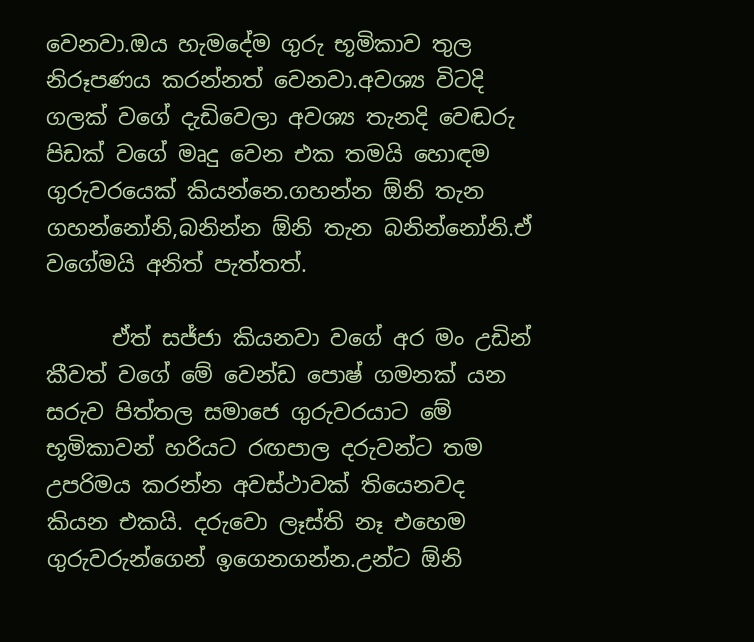වෙනවා.ඔය හැමදේම ගුරු භූමිකාව තුල නිරූපණය කරන්නත් වෙනවා.අවශ්‍ය විටදි ගලක් වගේ දැඩිවෙලා අවශ්‍ය තැනදි වෙඬරු පිඩක් වගේ මෘදු වෙන එක තමයි හොඳම ගුරුවරයෙක් කියන්නෙ.ගහන්න ඕනි තැන ගහන්නෝනි,බනින්න ඕනි තැන බනින්නෝනි.ඒ වගේමයි අනිත් පැත්තත්.

      ඒත් සජ්ජා කියනවා වගේ අර මං උඩින් කීවත් වගේ මේ වෙන්ඩ පොෂ් ගමනක් යන සරුව පිත්තල සමාජෙ ගුරුවරයාට මේ භූමිකාවන් හරියට රඟපාල දරුවන්ට තම උපරිමය කරන්න අවස්ථාවක් තියෙනවද කියන එකයි. දරුවො ලෑස්ති නෑ එහෙම ගුරුවරුන්ගෙන් ඉගෙනගන්න.උන්ට ඕනි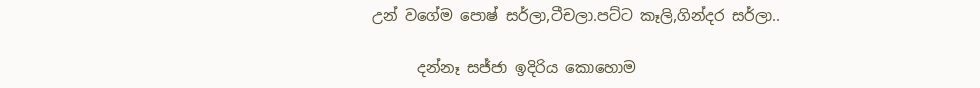උන් වගේම පොෂ් සර්ලා,ටීචලා.පට්ට කෑලි,ගින්දර සර්ලා..

      දන්නෑ සජ්ජා ඉදිරිය කොහොම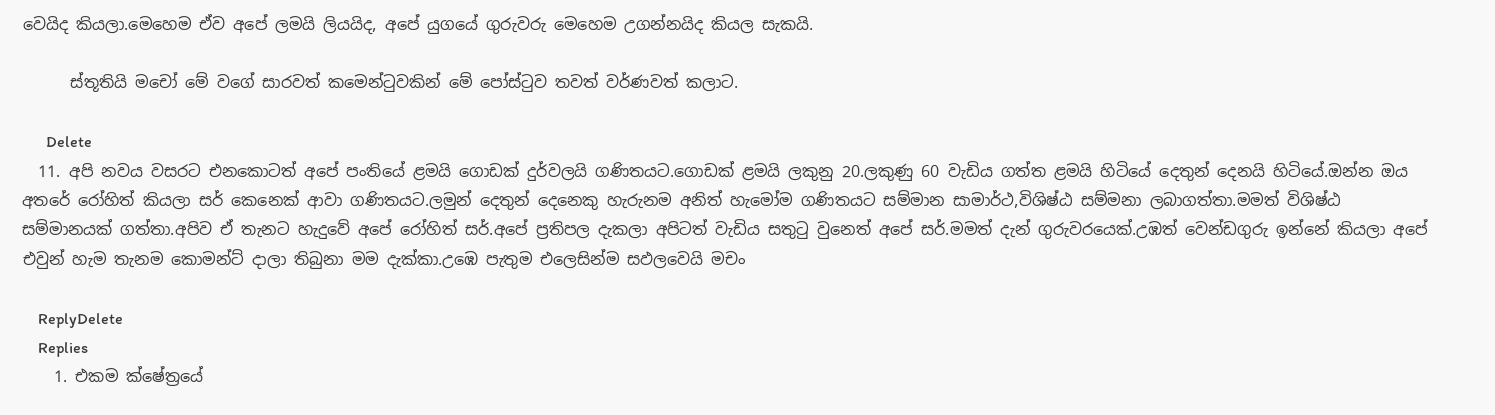වෙයිද කියලා.මෙහෙම ඒව අපේ ලමයි ලියයිද, අපේ යුගයේ ගුරුවරු මෙහෙම උගන්නයිද කියල සැකයි.

      ස්තූතියි මචෝ මේ වගේ සාරවත් කමෙන්ටුවකින් මේ පෝස්ටුව තවත් වර්ණවත් කලාට.

      Delete
  11. අපි නවය වසරට එනකොටත් අපේ පංතියේ ළමයි ගොඩක් දුර්වලයි ගණිතයට.ගොඩක් ළමයි ලකුනු 20.ලකුණු 60 වැඩිය ගත්ත ළමයි හිටියේ දෙතුන් දෙනයි හිටියේ.ඔන්න ඔය අතරේ රෝහිත් කියලා සර් කෙනෙක් ආවා ගණිතයට.ලමුන් දෙතුන් දෙනෙකු හැරුනම අනිත් හැමෝම ගණිතයට සම්මාන සාමාර්ථ,විශිෂ්ඨ සම්මනා ලබාගත්තා.මමත් විශිෂ්ඨ සම්මානයක් ගත්තා.අපිව ඒ තැනට හැදුවේ අපේ රෝහිත් සර්.අපේ ප්‍රතිපල දැකලා අපිටත් වැඩිය සතුටු වුනෙත් අපේ සර්.මමත් දැන් ගුරුවරයෙක්.උඹත් වෙන්ඩගුරු ඉන්නේ කියලා අපේ එවුන් හැම තැනම කොමන්ට් දාලා තිබුනා මම දැක්කා.උඹෙ පැතුම එලෙසින්ම සඵලවෙයි මචං

    ReplyDelete
    Replies
    1. එකම ක්ෂේත්‍රයේ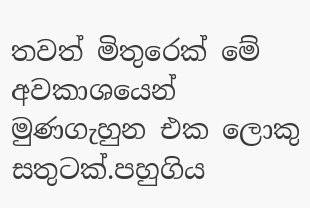තවත් මිතුරෙක් මේ අවකාශයෙන් මුණගැහුන එක ලොකු සතුටක්.පහුගිය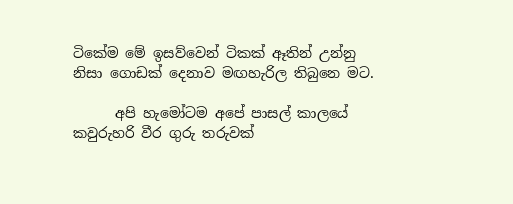ටිකේම මේ ඉසව්වෙන් ටිකක් ඈතින් උන්නු නිසා ගොඩක් දෙනාව මඟහැරිල තිබුනෙ මට.

      අපි හැමෝටම අපේ පාසල් කාලයේ කවුරුහරි වීර ගුරු තරුවක්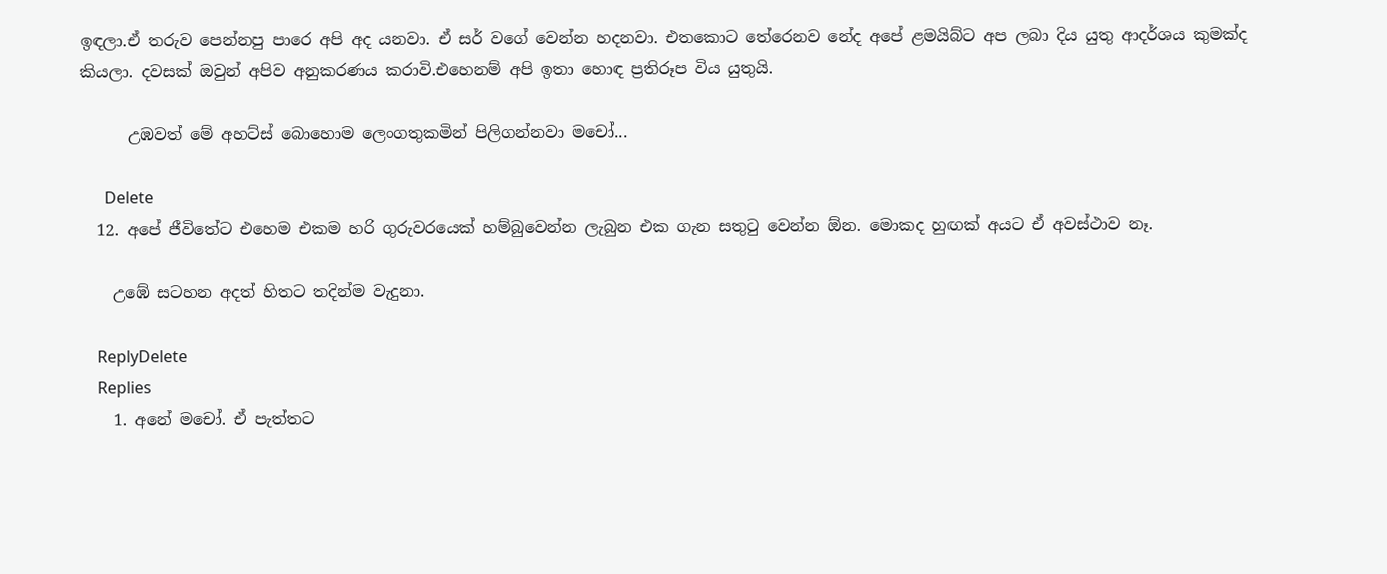ඉඳලා.ඒ තරුව පෙන්නපු පාරෙ අපි අද යනවා. ඒ සර් වගේ වෙන්න හදනවා. එතකොට තේරෙනව නේද අපේ ළමයිබ්ට අප ලබා දිය යුතු ආදර්ශය කුමක්ද කියලා. දවසක් ඔවුන් අපිව අනුකරණය කරාවි.එහෙනම් අපි ඉතා හොඳ ප්‍රතිරූප විය යුතුයි.

      උඹවත් මේ අහට්ස් බොහොම ලෙංගතුකමින් පිලිගන්නවා මචෝ...

      Delete
  12. අපේ ජීවිතේට එහෙම එකම හරි ගුරුවරයෙක් හම්බුවෙන්න ලැබුන එක ගැන සතුටු වෙන්න ඕන. මොකද හුඟක් අයට ඒ අවස්ථාව නෑ.

    උඹේ සටහන අදත් හිතට තදින්ම වැදුනා.

    ReplyDelete
    Replies
    1. අනේ මචෝ. ඒ පැත්තට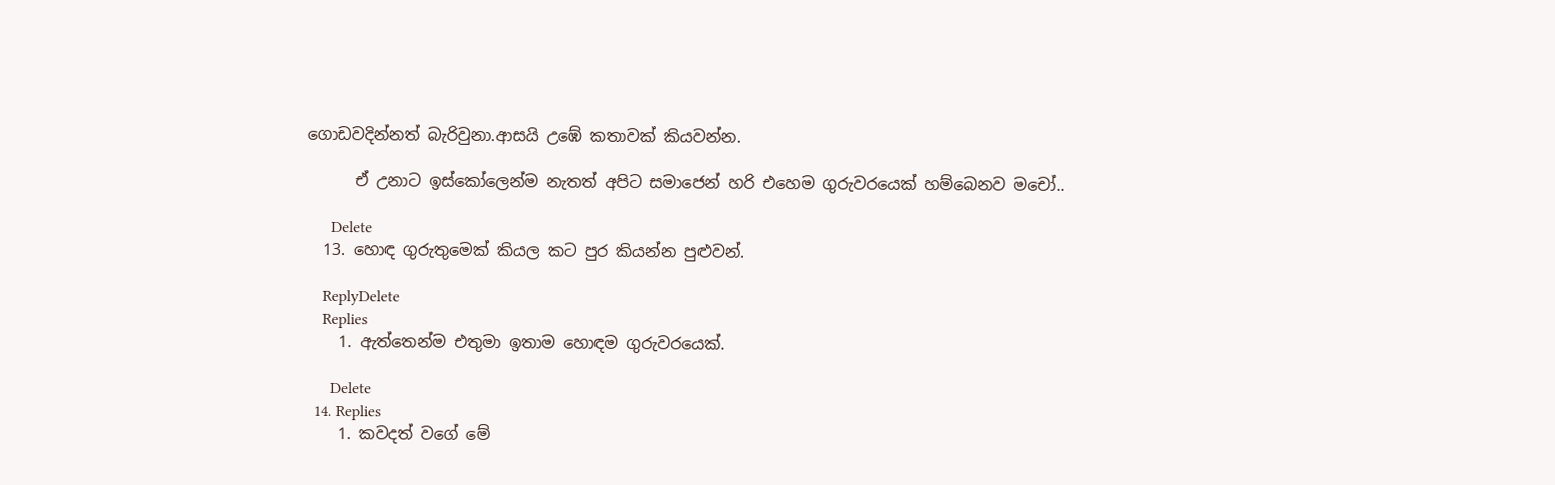ගොඩවදින්නත් බැරිවුනා.ආසයි උඹේ කතාවක් කියවන්න.

      ඒ උනාට ඉස්කෝලෙන්ම නැතත් අපිට සමාජෙන් හරි එහෙම ගුරුවරයෙක් හම්බෙනව මචෝ..

      Delete
  13. හොඳ ගුරුතුමෙක් කියල කට පුර කියන්න පුළුවන්.

    ReplyDelete
    Replies
    1. ඇත්තෙන්ම එතුමා ඉතාම හොඳම ගුරුවරයෙක්.

      Delete
  14. Replies
    1. කවදත් වගේ මේ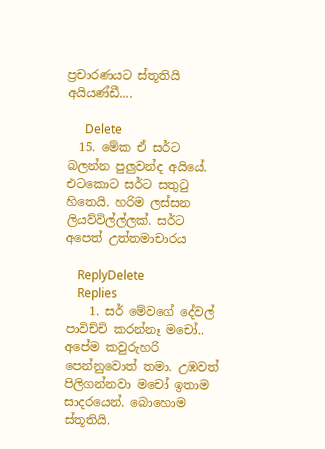ප්‍රචාරණයට ස්තූතියි අයියණ්ඩී....

      Delete
  15. මේක ඒ සර්ට බලන්න පුලුවන්ද අයියේ. එටකොට සර්ට සතුටු හිතෙයි. හරිම ලස්සන ලියව්විල්ල්ලක්. සර්ට අපෙත් උත්තමාචාරය

    ReplyDelete
    Replies
    1. සර් මේවගේ දේවල් පාවිච්චි කරන්නෑ මචෝ.. අපේම කවුරුහරි පෙන්නුවොත් තමා. උඹවත් පිලිගන්නවා මචෝ ඉතාම සාදරයෙන්. බොහොම ස්තූතියි.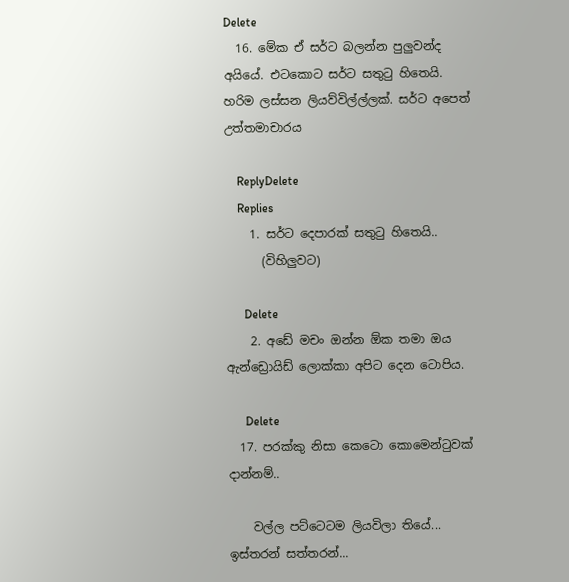Delete
  16. මේක ඒ සර්ට බලන්න පුලුවන්ද අයියේ. එටකොට සර්ට සතුටු හිතෙයි. හරිම ලස්සන ලියව්විල්ල්ලක්. සර්ට අපෙත් උත්තමාචාරය

    ReplyDelete
    Replies
    1. සර්ට දෙපාරක් සතුටු හිතෙයි..
      (විහිලුවට)

      Delete
    2. අඩේ මචං ඔන්න ඕක තමා ඔය ඇන්ඩ්‍රොයිඩ් ලොක්කා අපිට දෙන ටොපිය.

      Delete
  17. පරක්කු නිසා කෙටො කොමෙන්ටුවක් දාන්නම්..

    වල්ල පට්ටෙටම ලියවිලා තියේ... ඉස්තරන් සත්තරන්...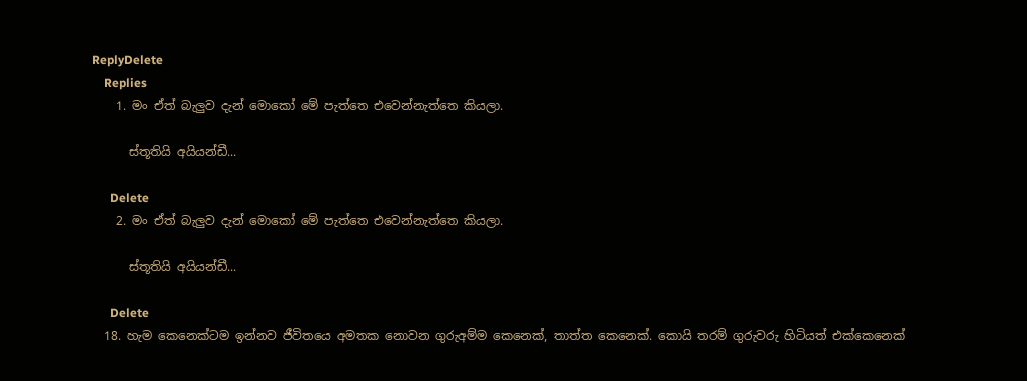ReplyDelete
    Replies
    1. මං ඒත් බැලුව දැන් මොකෝ මේ පැත්තෙ එවෙන්නැත්තෙ කියලා.

      ස්තූතියි අයියන්ඩී...

      Delete
    2. මං ඒත් බැලුව දැන් මොකෝ මේ පැත්තෙ එවෙන්නැත්තෙ කියලා.

      ස්තූතියි අයියන්ඩී...

      Delete
  18. හැම කෙනෙක්ටම ඉන්නව ජීවිතයෙ අමතක නොවන ගුරුඅම්ම කෙනෙක්, තාත්ත කෙනෙක්. කොයි තරම් ගුරුවරු හිටියත් එක්කෙනෙක්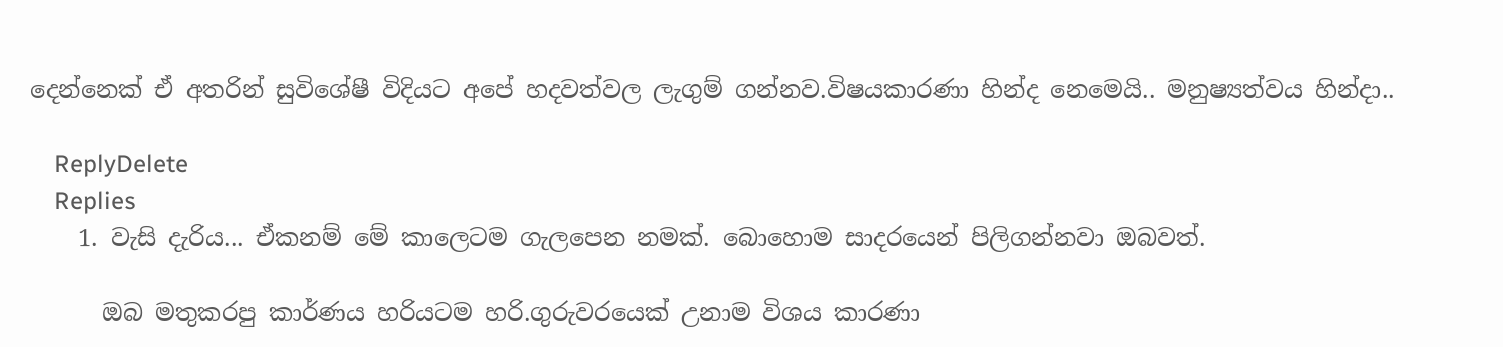දෙන්නෙක් ඒ අතරින් සුවිශේෂී විදියට අපේ හදවත්වල ලැගුම් ගන්නව.විෂයකාරණා හින්ද නෙමෙයි.. මනුෂ්‍යත්වය හින්දා..

    ReplyDelete
    Replies
    1. වැසි දැරිය... ඒකනම් මේ කාලෙටම ගැලපෙන නමක්. බොහොම සාදරයෙන් පිලිගන්නවා ඔබවත්.

      ඔබ මතුකරපු කාර්ණය හරියටම හරි.ගුරුවරයෙක් උනාම විශය කාරණා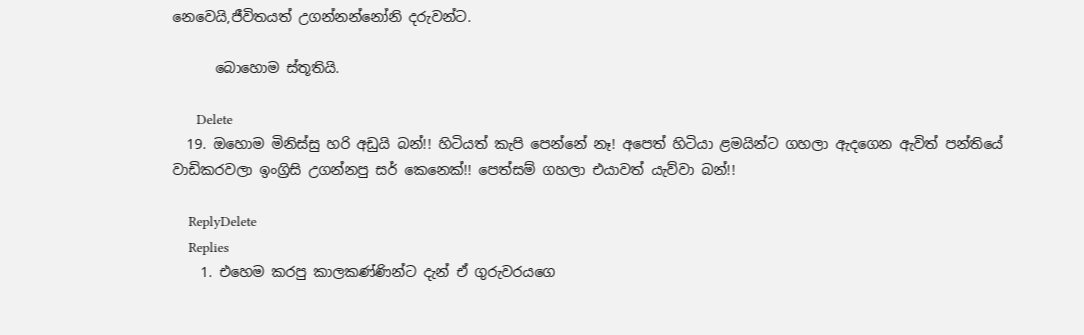නෙවෙයි,ජීවිතයත් උගන්නන්නෝනි දරුවන්ට.

      බොහොම ස්තූතියි.

      Delete
  19. ඔහොම මිනිස්සු හරි අඩුයි බන්!! හිටියත් කැපි පෙන්නේ නෑ! අපෙත් හිටියා ළමයින්ට ගහලා ඇදගෙන ඇවිත් පන්තියේ වාඩිකරවලා ඉංග්‍රිසි උගන්නපු සර් කෙනෙක්!! පෙත්සම් ගහලා එයාවත් යැව්වා බන්!!

    ReplyDelete
    Replies
    1. එහෙම කරපු කාලකණ්ණින්ට දැන් ඒ ගුරුවරයගෙ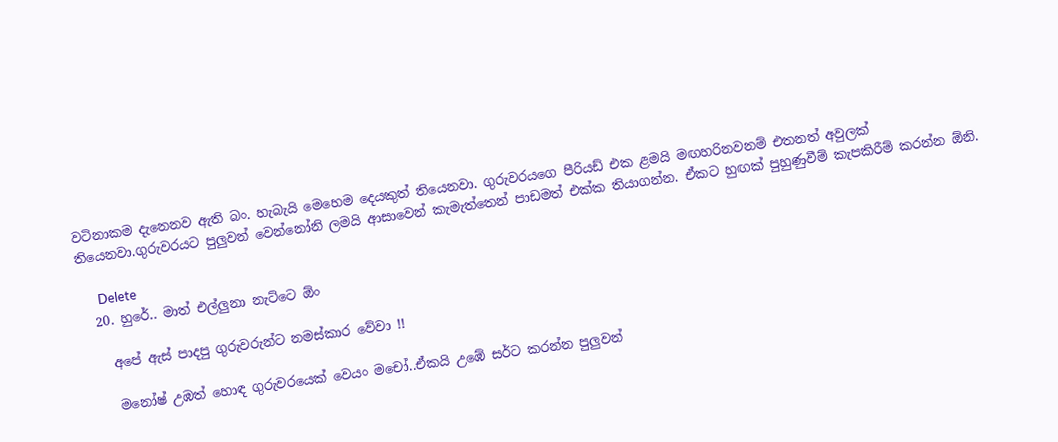වටිනාකම දැනෙනව ඇති බං. හැබැයි මෙහෙම දෙයකුත් තියෙනවා. ගුරුවරයගෙ පීරියඩ් එක ළමයි මඟහරිනවනම් එතනත් අවුලක් තියෙනවා.ගුරුවරයට පුලුවන් වෙන්නෝනි ලමයි ආසාවෙන් කැමැත්තෙන් පාඩමත් එක්ක තියාගන්න. ඒකට හුඟක් පුහුණුවීම් කැපකිරීම් කරන්න ඕනි.

      Delete
  20. හුරේ.. මාත් එල්ලුනා නැට්ටෙ ඕං

    අපේ ඇස් පාදපු ගුරුවරුන්ට නමස්කාර වේවා !!

    මනෝෂ් උඹත් හොඳ ගුරුවරයෙක් වෙයං මචෝ..ඒකයි උඹේ සර්ට කරන්න පුලුවන්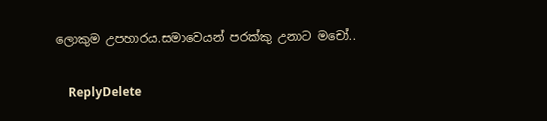ලොකුම උපහාරය.සමාවෙයන් පරක්කු උනාට මචෝ..

    ReplyDelete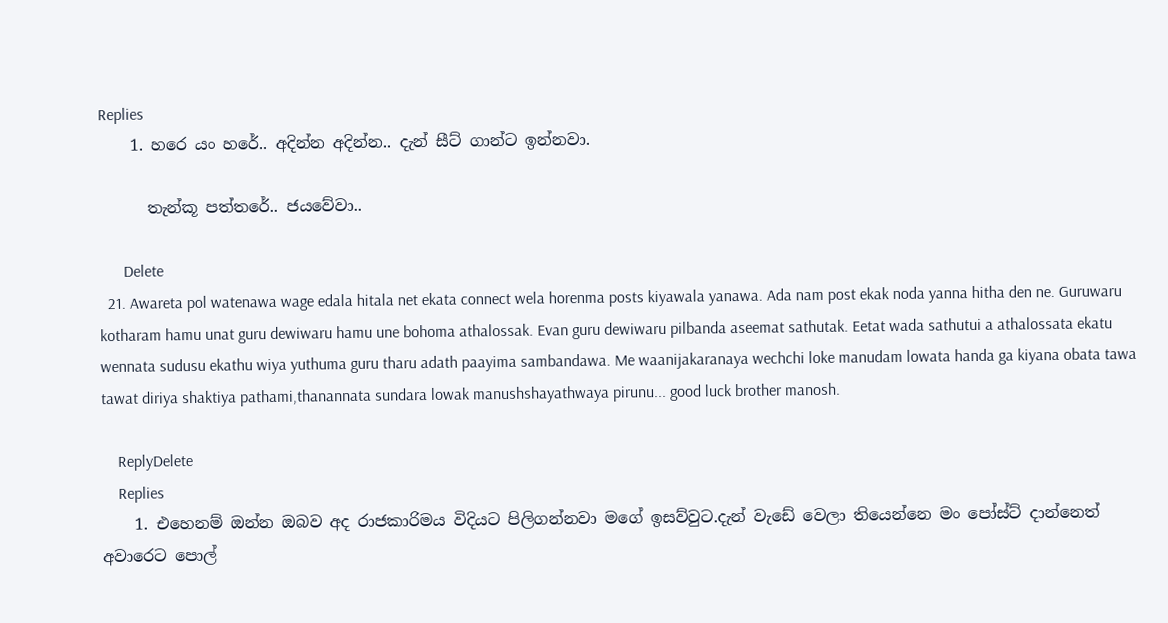Replies
    1. හරෙ යං හරේ.. අදින්න අදින්න.. දැන් සීට් ගාන්ට ඉන්නවා.

      තැන්කූ පත්තරේ.. ජයවේවා..

      Delete
  21. Awareta pol watenawa wage edala hitala net ekata connect wela horenma posts kiyawala yanawa. Ada nam post ekak noda yanna hitha den ne. Guruwaru kotharam hamu unat guru dewiwaru hamu une bohoma athalossak. Evan guru dewiwaru pilbanda aseemat sathutak. Eetat wada sathutui a athalossata ekatu wennata sudusu ekathu wiya yuthuma guru tharu adath paayima sambandawa. Me waanijakaranaya wechchi loke manudam lowata handa ga kiyana obata tawa tawat diriya shaktiya pathami,thanannata sundara lowak manushshayathwaya pirunu... good luck brother manosh.

    ReplyDelete
    Replies
    1. එහෙනම් ඔන්න ඔබව අද රාජකාරිමය විදියට පිලිගන්නවා මගේ ඉසව්වුට.දැන් වැඩේ වෙලා තියෙන්නෙ මං පෝස්ට් දාන්නෙත් අවාරෙට පොල්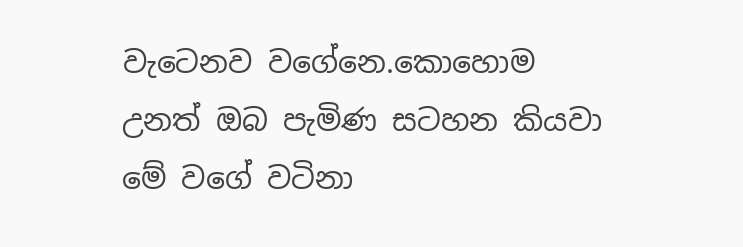වැටෙනව වගේනෙ.කොහොම උනත් ඔබ පැමිණ සටහන කියවා මේ වගේ වටිනා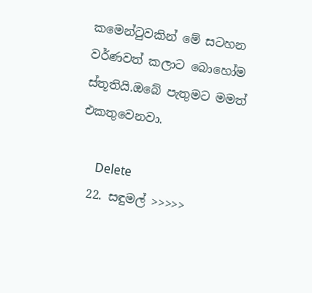කමෙන්ටුවකින් මේ සටහන වර්ණවත් කලාට බොහෝම ස්තූතියි.ඔබේ පැතුමට මමත් එකතුවෙනවා.

      Delete
  22. සඳුමල් >>>>>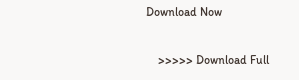Download Now

    >>>>> Download Full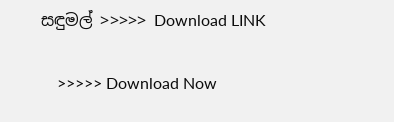සඳුමල් >>>>> Download LINK

    >>>>> Download Now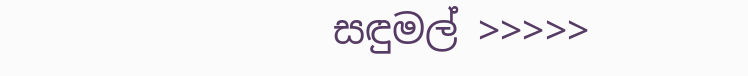සඳුමල් >>>>>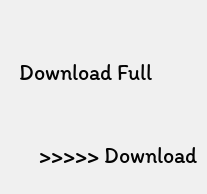Download Full

    >>>>> Download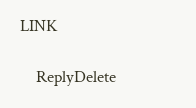LINK

    ReplyDelete